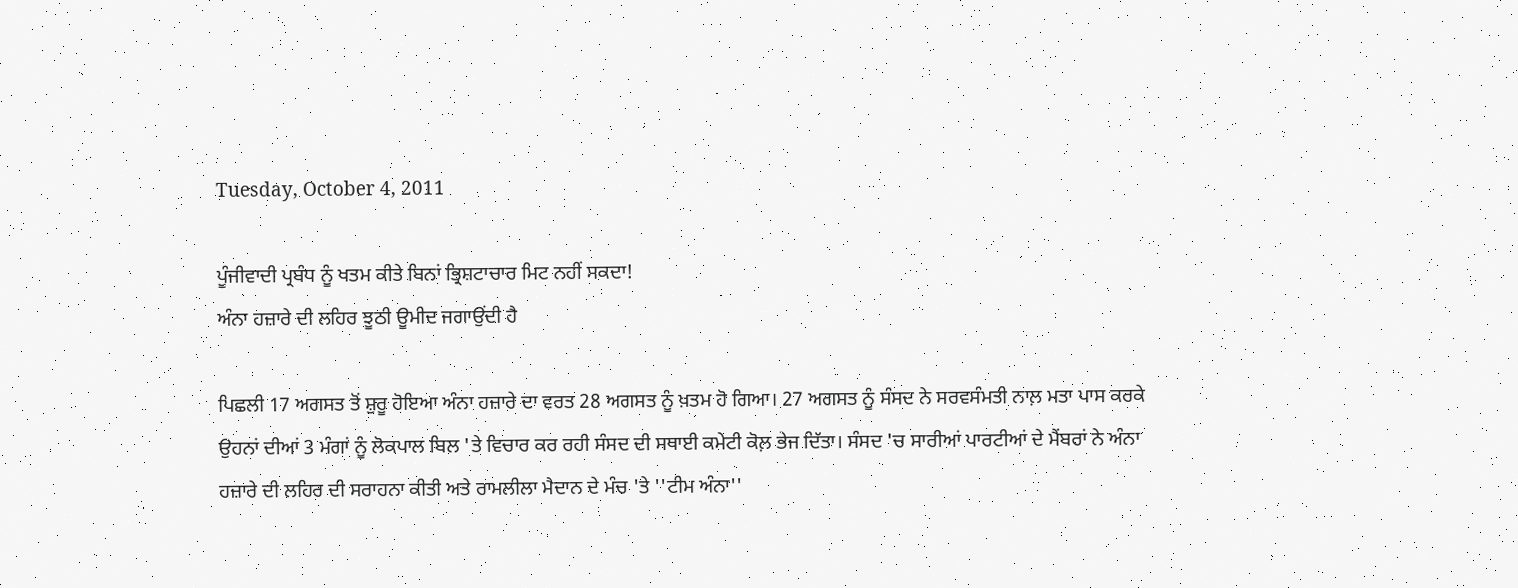Tuesday, October 4, 2011

ਪੂੰਜੀਵਾਦੀ ਪ੍ਰਬੰਧ ਨੂੰ ਖਤਮ ਕੀਤੇ ਬਿਨਾਂ ਭ੍ਰਿਸ਼ਟਾਚਾਰ ਮਿਟ ਨਹੀਂ ਸਕਦਾ!
ਅੰਨਾ ਹਜ਼ਾਰੇ ਦੀ ਲਹਿਰ ਝੂਠੀ ਊਮੀਦ ਜਗਾਉਂਦੀ ਹੈ

ਪਿਛਲੀ 17 ਅਗਸਤ ਤੋਂ ਸ਼ੁਰੂ ਹੋਇਆ ਅੰਨਾ ਹਜ਼ਾਰੇ ਦਾ ਵਰਤ 28 ਅਗਸਤ ਨੂੰ ਖ਼ਤਮ ਹੋ ਗਿਆ। 27 ਅਗਸਤ ਨੂੰ ਸੰਸਦ ਨੇ ਸਰਵਸੰਮਤੀ ਨਾਲ਼ ਮਤਾ ਪਾਸ ਕਰਕੇ ਉਹਨਾਂ ਦੀਆਂ 3 ਮੰਗਾਂ ਨੂੰ ਲੋਕਪਾਲ ਬਿਲ 'ਤੇ ਵਿਚਾਰ ਕਰ ਰਹੀ ਸੰਸਦ ਦੀ ਸਥਾਈ ਕਮੇਟੀ ਕੋਲ਼ ਭੇਜ ਦਿੱਤਾ। ਸੰਸਦ 'ਚ ਸਾਰੀਆਂ ਪਾਰਟੀਆਂ ਦੇ ਮੈਂਬਰਾਂ ਨੇ ਅੰਨਾ ਹਜ਼ਾਰੇ ਦੀ ਲਹਿਰ ਦੀ ਸਰਾਹਨਾ ਕੀਤੀ ਅਤੇ ਰਾਮਲੀਲਾ ਮੈਦਾਨ ਦੇ ਮੰਚ 'ਤੇ ''ਟੀਮ ਅੰਨਾ''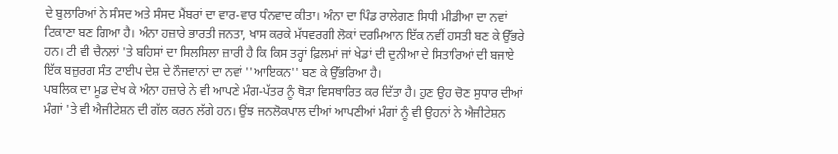ਦੇ ਬੁਲਾਰਿਆਂ ਨੇ ਸੰਸਦ ਅਤੇ ਸੰਸਦ ਮੈਂਬਰਾਂ ਦਾ ਵਾਰ-ਵਾਰ ਧੰਨਵਾਦ ਕੀਤਾ। ਅੰਨਾ ਦਾ ਪਿੰਡ ਰਾਲੇਗਣ ਸਿਧੀ ਮੀਡੀਆ ਦਾ ਨਵਾਂ ਟਿਕਾਣਾ ਬਣ ਗਿਆ ਹੈ। ਅੰਨਾ ਹਜ਼ਾਰੇ ਭਾਰਤੀ ਜਨਤਾ, ਖਾਸ ਕਰਕੇ ਮੱਧਵਰਗੀ ਲੋਕਾਂ ਦਰਮਿਆਨ ਇੱਕ ਨਵੀਂ ਹਸਤੀ ਬਣ ਕੇ ਉੱਭਰੇ ਹਨ। ਟੀ ਵੀ ਚੈਨਲਾਂ 'ਤੇ ਬਹਿਸਾਂ ਦਾ ਸਿਲਸਿਲਾ ਜ਼ਾਰੀ ਹੈ ਕਿ ਕਿਸ ਤਰ੍ਹਾਂ ਫ਼ਿਲਮਾਂ ਜਾਂ ਖੇਡਾਂ ਦੀ ਦੁਨੀਆ ਦੇ ਸਿਤਾਰਿਆਂ ਦੀ ਬਜਾਏ ਇੱਕ ਬਜ਼ੁਰਗ ਸੰਤ ਟਾਈਪ ਦੇਸ਼ ਦੇ ਨੌਜਵਾਨਾਂ ਦਾ ਨਵਾਂ ''ਆਇਕਨ'' ਬਣ ਕੇ ਉੱਭਰਿਆ ਹੈ।
ਪਬਲਿਕ ਦਾ ਮੂਡ ਦੇਖ ਕੇ ਅੰਨਾ ਹਜ਼ਾਰੇ ਨੇ ਵੀ ਆਪਣੇ ਮੰਗ-ਪੱਤਰ ਨੂੰ ਥੋੜਾ ਵਿਸਥਾਰਿਤ ਕਰ ਦਿੱਤਾ ਹੈ। ਹੁਣ ਉਹ ਚੋਣ ਸੁਧਾਰ ਦੀਆਂ ਮੰਗਾਂ 'ਤੇ ਵੀ ਐਜੀਟੇਸ਼ਨ ਦੀ ਗੱਲ ਕਰਨ ਲੱਗੇ ਹਨ। ਉਂਝ ਜਨਲੋਕਪਾਲ ਦੀਆਂ ਆਪਣੀਆਂ ਮੰਗਾਂ ਨੂੰ ਵੀ ਉਹਨਾਂ ਨੇ ਐਜੀਟੇਸ਼ਨ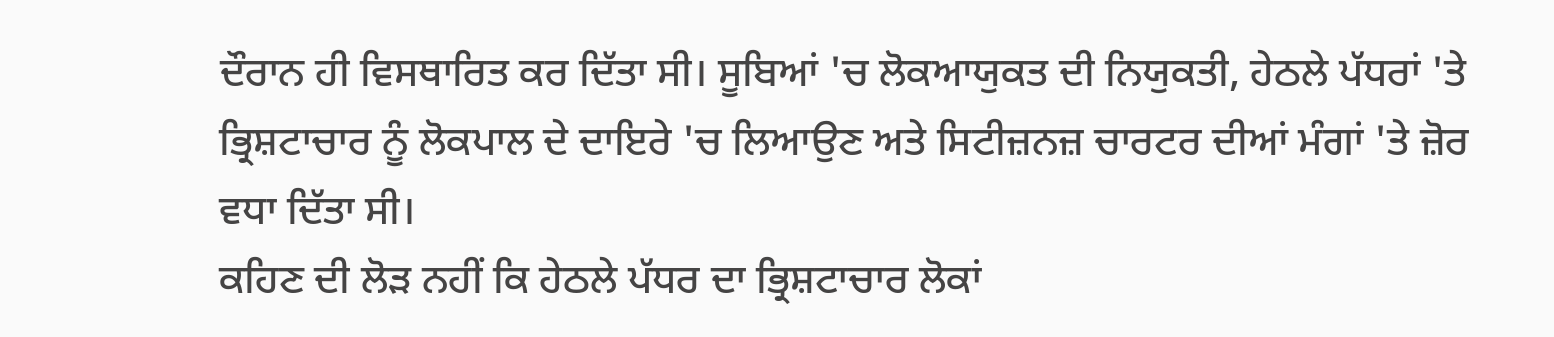ਦੌਰਾਨ ਹੀ ਵਿਸਥਾਰਿਤ ਕਰ ਦਿੱਤਾ ਸੀ। ਸੂਬਿਆਂ 'ਚ ਲੋਕਆਯੁਕਤ ਦੀ ਨਿਯੁਕਤੀ, ਹੇਠਲੇ ਪੱਧਰਾਂ 'ਤੇ ਭ੍ਰਿਸ਼ਟਾਚਾਰ ਨੂੰ ਲੋਕਪਾਲ ਦੇ ਦਾਇਰੇ 'ਚ ਲਿਆਉਣ ਅਤੇ ਸਿਟੀਜ਼ਨਜ਼ ਚਾਰਟਰ ਦੀਆਂ ਮੰਗਾਂ 'ਤੇ ਜ਼ੋਰ ਵਧਾ ਦਿੱਤਾ ਸੀ।
ਕਹਿਣ ਦੀ ਲੋੜ ਨਹੀਂ ਕਿ ਹੇਠਲੇ ਪੱਧਰ ਦਾ ਭ੍ਰਿਸ਼ਟਾਚਾਰ ਲੋਕਾਂ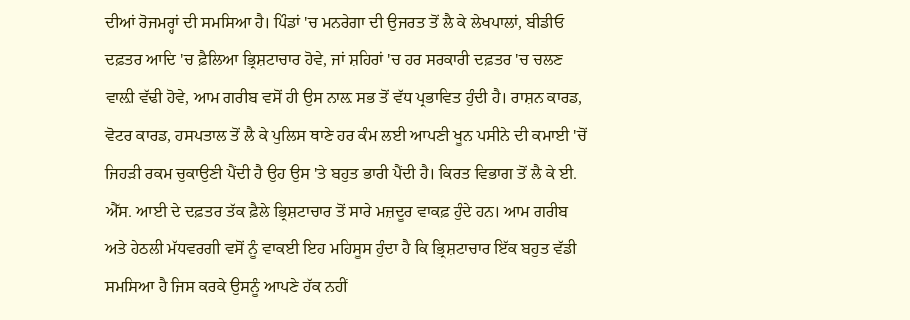ਦੀਆਂ ਰੋਜਮਰ੍ਹਾਂ ਦੀ ਸਮਸਿਆ ਹੈ। ਪਿੰਡਾਂ 'ਚ ਮਨਰੇਗਾ ਦੀ ਉਜਰਤ ਤੋਂ ਲੈ ਕੇ ਲੇਖਪਾਲਾਂ, ਬੀਡੀਓ ਦਫ਼ਤਰ ਆਦਿ 'ਚ ਫ਼ੈਲਿਆ ਭ੍ਰਿਸ਼ਟਾਚਾਰ ਹੋਵੇ, ਜਾਂ ਸ਼ਹਿਰਾਂ 'ਚ ਹਰ ਸਰਕਾਰੀ ਦਫ਼ਤਰ 'ਚ ਚਲਣ ਵਾਲ਼ੀ ਵੱਢੀ ਹੋਵੇ, ਆਮ ਗਰੀਬ ਵਸੋਂ ਹੀ ਉਸ ਨਾਲ਼ ਸਭ ਤੋਂ ਵੱਧ ਪ੍ਰਭਾਵਿਤ ਹੁੰਦੀ ਹੈ। ਰਾਸ਼ਨ ਕਾਰਡ, ਵੋਟਰ ਕਾਰਡ, ਹਸਪਤਾਲ ਤੋਂ ਲੈ ਕੇ ਪੁਲਿਸ ਥਾਣੇ ਹਰ ਕੰਮ ਲਈ ਆਪਣੀ ਖੂਨ ਪਸੀਨੇ ਦੀ ਕਮਾਈ 'ਚੋਂ ਜਿਹੜੀ ਰਕਮ ਚੁਕਾਉਣੀ ਪੈਂਦੀ ਹੈ ਉਹ ਉਸ 'ਤੇ ਬਹੁਤ ਭਾਰੀ ਪੈਂਦੀ ਹੈ। ਕਿਰਤ ਵਿਭਾਗ ਤੋਂ ਲੈ ਕੇ ਈ. ਐੱਸ. ਆਈ ਦੇ ਦਫ਼ਤਰ ਤੱਕ ਫ਼ੈਲੇ ਭ੍ਰਿਸ਼ਟਾਚਾਰ ਤੋਂ ਸਾਰੇ ਮਜ਼ਦੂਰ ਵਾਕਫ਼ ਹੁੰਦੇ ਹਨ। ਆਮ ਗਰੀਬ ਅਤੇ ਹੇਠਲੀ ਮੱਧਵਰਗੀ ਵਸੋਂ ਨੂੰ ਵਾਕਈ ਇਹ ਮਹਿਸੂਸ ਹੁੰਦਾ ਹੈ ਕਿ ਭ੍ਰਿਸ਼ਟਾਚਾਰ ਇੱਕ ਬਹੁਤ ਵੱਡੀ ਸਮਸਿਆ ਹੈ ਜਿਸ ਕਰਕੇ ਉਸਨੂੰ ਆਪਣੇ ਹੱਕ ਨਹੀਂ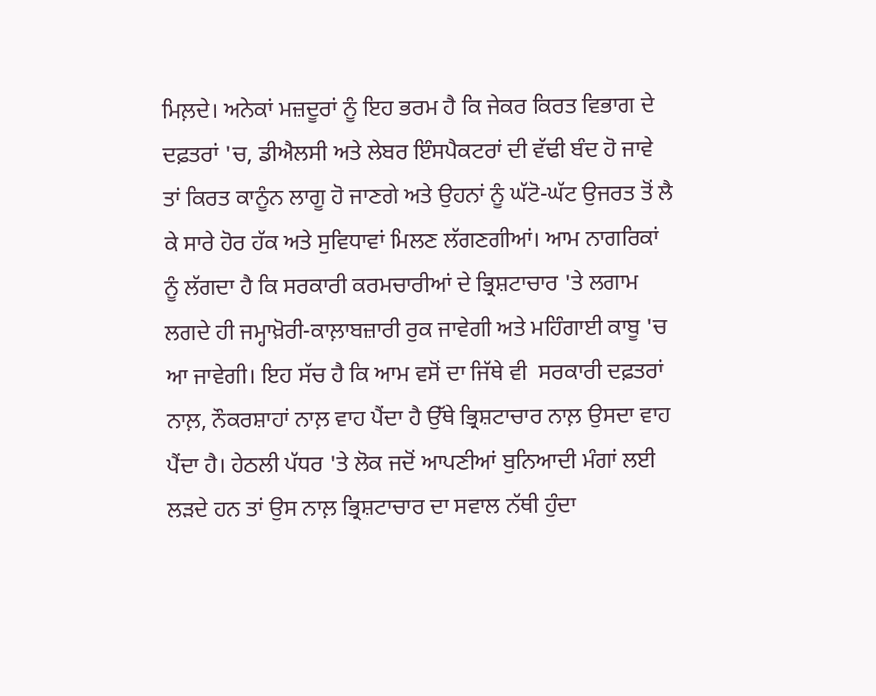ਮਿਲ਼ਦੇ। ਅਨੇਕਾਂ ਮਜ਼ਦੂਰਾਂ ਨੂੰ ਇਹ ਭਰਮ ਹੈ ਕਿ ਜੇਕਰ ਕਿਰਤ ਵਿਭਾਗ ਦੇ ਦਫ਼ਤਰਾਂ 'ਚ, ਡੀਐਲਸੀ ਅਤੇ ਲੇਬਰ ਇੰਸਪੈਕਟਰਾਂ ਦੀ ਵੱਢੀ ਬੰਦ ਹੋ ਜਾਵੇ ਤਾਂ ਕਿਰਤ ਕਾਨੂੰਨ ਲਾਗੂ ਹੋ ਜਾਣਗੇ ਅਤੇ ਉਹਨਾਂ ਨੂੰ ਘੱਟੋ-ਘੱਟ ਉਜਰਤ ਤੋਂ ਲੈ ਕੇ ਸਾਰੇ ਹੋਰ ਹੱਕ ਅਤੇ ਸੁਵਿਧਾਵਾਂ ਮਿਲਣ ਲੱਗਣਗੀਆਂ। ਆਮ ਨਾਗਰਿਕਾਂ ਨੂੰ ਲੱਗਦਾ ਹੈ ਕਿ ਸਰਕਾਰੀ ਕਰਮਚਾਰੀਆਂ ਦੇ ਭ੍ਰਿਸ਼ਟਾਚਾਰ 'ਤੇ ਲਗਾਮ ਲਗਦੇ ਹੀ ਜਮ੍ਹਾਖ਼ੋਰੀ-ਕਾਲ਼ਾਬਜ਼ਾਰੀ ਰੁਕ ਜਾਵੇਗੀ ਅਤੇ ਮਹਿੰਗਾਈ ਕਾਬੂ 'ਚ ਆ ਜਾਵੇਗੀ। ਇਹ ਸੱਚ ਹੈ ਕਿ ਆਮ ਵਸੋਂ ਦਾ ਜਿੱਥੇ ਵੀ  ਸਰਕਾਰੀ ਦਫ਼ਤਰਾਂ ਨਾਲ਼, ਨੌਕਰਸ਼ਾਹਾਂ ਨਾਲ਼ ਵਾਹ ਪੈਂਦਾ ਹੈ ਉੱਥੇ ਭ੍ਰਿਸ਼ਟਾਚਾਰ ਨਾਲ਼ ਉਸਦਾ ਵਾਹ ਪੈਂਦਾ ਹੈ। ਹੇਠਲੀ ਪੱਧਰ 'ਤੇ ਲੋਕ ਜਦੋਂ ਆਪਣੀਆਂ ਬੁਨਿਆਦੀ ਮੰਗਾਂ ਲਈ ਲੜਦੇ ਹਨ ਤਾਂ ਉਸ ਨਾਲ਼ ਭ੍ਰਿਸ਼ਟਾਚਾਰ ਦਾ ਸਵਾਲ ਨੱਥੀ ਹੁੰਦਾ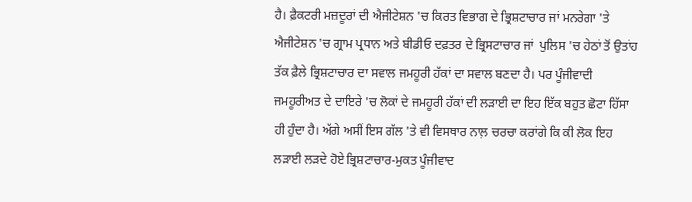ਹੈ। ਫ਼ੈਕਟਰੀ ਮਜ਼ਦੂਰਾਂ ਦੀ ਐਜੀਟੇਸ਼ਨ 'ਚ ਕਿਰਤ ਵਿਭਾਗ ਦੇ ਭ੍ਰਿਸ਼ਟਾਚਾਰ ਜਾਂ ਮਨਰੇਗਾ 'ਤੇ ਐਜੀਟੇਸ਼ਨ 'ਚ ਗ੍ਰਾਮ ਪ੍ਰਧਾਨ ਅਤੇ ਬੀਡੀਓ ਦਫ਼ਤਰ ਦੇ ਭ੍ਰਿਸਟਾਚਾਰ ਜਾਂ  ਪੁਲਿਸ 'ਚ ਹੇਠਾਂ ਤੋਂ ਉਤਾਂਹ ਤੱਕ ਫ਼ੈਲੇ ਭ੍ਰਿਸ਼ਟਾਚਾਰ ਦਾ ਸਵਾਲ ਜਮਹੂਰੀ ਹੱਕਾਂ ਦਾ ਸਵਾਲ ਬਣਦਾ ਹੈ। ਪਰ ਪੂੰਜੀਵਾਦੀ ਜਮਹੂਰੀਅਤ ਦੇ ਦਾਇਰੇ 'ਚ ਲੋਕਾਂ ਦੇ ਜਮਹੂਰੀ ਹੱਕਾਂ ਦੀ ਲੜਾਈ ਦਾ ਇਹ ਇੱਕ ਬਹੁਤ ਛੋਟਾ ਹਿੱਸਾ ਹੀ ਹੁੰਦਾ ਹੈ। ਅੱਗੇ ਅਸੀਂ ਇਸ ਗੱਲ 'ਤੇ ਵੀ ਵਿਸਥਾਰ ਨਾਲ਼ ਚਰਚਾ ਕਰਾਂਗੇ ਕਿ ਕੀ ਲੋਕ ਇਹ ਲੜਾਈ ਲੜਦੇ ਹੋਏ ਭ੍ਰਿਸ਼ਟਾਚਾਰ-ਮੁਕਤ ਪੂੰਜੀਵਾਦ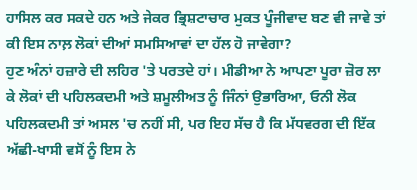ਹਾਸਿਲ ਕਰ ਸਕਦੇ ਹਨ ਅਤੇ ਜੇਕਰ ਭ੍ਰਿਸ਼ਟਾਚਾਰ ਮੁਕਤ ਪੂੰਜੀਵਾਦ ਬਣ ਵੀ ਜਾਵੇ ਤਾਂ ਕੀ ਇਸ ਨਾਲ਼ ਲੋਕਾਂ ਦੀਆਂ ਸਮਸਿਆਵਾਂ ਦਾ ਹੱਲ ਹੋ ਜਾਵੇਗਾ?
ਹੁਣ ਅੰਨਾਂ ਹਜ਼ਾਰੇ ਦੀ ਲਹਿਰ 'ਤੇ ਪਰਤਦੇ ਹਾਂ। ਮੀਡੀਆ ਨੇ ਆਪਣਾ ਪੂਰਾ ਜ਼ੋਰ ਲਾ ਕੇ ਲੋਕਾਂ ਦੀ ਪਹਿਲਕਦਮੀ ਅਤੇ ਸ਼ਮੂਲੀਅਤ ਨੂੰ ਜਿੰਨਾਂ ਉਭਾਰਿਆ, ਓਨੀ ਲੋਕ ਪਹਿਲਕਦਮੀ ਤਾਂ ਅਸਲ 'ਚ ਨਹੀਂ ਸੀ, ਪਰ ਇਹ ਸੱਚ ਹੈ ਕਿ ਮੱਧਵਰਗ ਦੀ ਇੱਕ ਅੱਛੀ-ਖਾਸੀ ਵਸੋਂ ਨੂੰ ਇਸ ਨੇ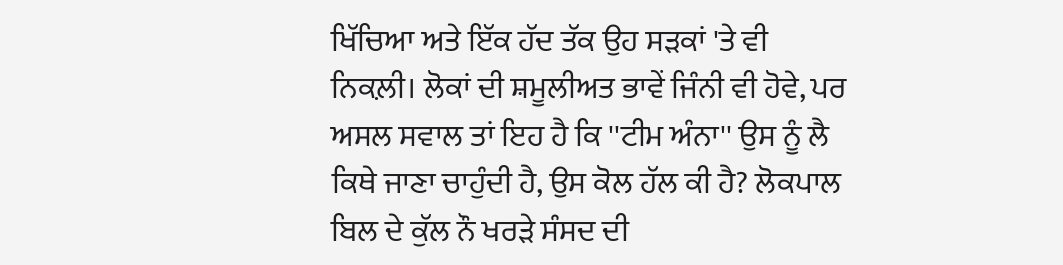ਖਿੱਚਿਆ ਅਤੇ ਇੱਕ ਹੱਦ ਤੱਕ ਉਹ ਸੜਕਾਂ 'ਤੇ ਵੀ ਨਿਕਲ਼ੀ। ਲੋਕਾਂ ਦੀ ਸ਼ਮੂਲੀਅਤ ਭਾਵੇਂ ਜਿੰਨੀ ਵੀ ਹੋਵੇ, ਪਰ ਅਸਲ ਸਵਾਲ ਤਾਂ ਇਹ ਹੈ ਕਿ ''ਟੀਮ ਅੰਨਾ'' ਉਸ ਨੂੰ ਲੈ ਕਿਥੇ ਜਾਣਾ ਚਾਹੁੰਦੀ ਹੈ, ਉਸ ਕੋਲ ਹੱਲ ਕੀ ਹੈ? ਲੋਕਪਾਲ ਬਿਲ ਦੇ ਕੁੱਲ ਨੌ ਖਰੜੇ ਸੰਸਦ ਦੀ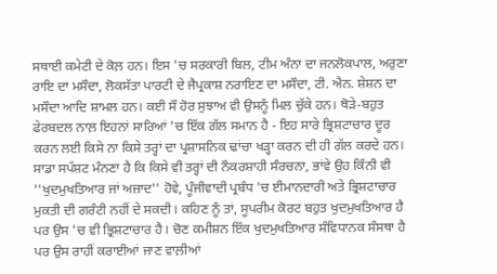ਸਥਾਈ ਕਮੇਟੀ ਦੇ ਕੋਲ਼ ਹਨ। ਇਸ 'ਚ ਸਰਕਾਰੀ ਬਿਲ, ਟੀਮ ਅੰਨਾ ਦਾ ਜਨਲੋਕਪਾਲ, ਅਰੁਣਾ ਰਾਇ ਦਾ ਮਸੌਦਾ, ਲੋਕਸੱਤਾ ਪਾਰਟੀ ਦੇ ਜੈਪ੍ਰਕਾਸ਼ ਨਰਾਇਣ ਦਾ ਮਸੌਦਾ, ਟੀ. ਐਨ. ਸ਼ੇਸ਼ਨ ਦਾ ਮਸੌਦਾ ਆਦਿ ਸ਼ਾਮਲ ਹਨ। ਕਈ ਸੌ ਹੋਰ ਸੁਝਾਅ ਵੀ ਉਸਨੂੰ ਮਿਲ ਚੁੱਕੇ ਹਨ। ਥੋੜੇ-ਬਹੁਤ ਫੇਰਬਦਲ ਨਾਲ਼ ਇਹਨਾਂ ਸਾਰਿਆਂ 'ਚ ਇੱਕ ਗੱਲ ਸਮਾਨ ਹੈ - ਇਹ ਸਾਰੇ ਭ੍ਰਿਸ਼ਟਾਚਾਰ ਦੂਰ ਕਰਨ ਲਈ ਕਿਸੇ ਨਾ ਕਿਸੇ ਤਰ੍ਹਾਂ ਦਾ ਪ੍ਰਸ਼ਾਸਨਿਕ ਢਾਂਚਾ ਖੜ੍ਹਾ ਕਰਨ ਦੀ ਹੀ ਗੱਲ ਕਰਦੇ ਹਨ।
ਸਾਡਾ ਸਪੱਸ਼ਟ ਮੰਨਣਾ ਹੈ ਕਿ ਕਿਸੇ ਵੀ ਤਰ੍ਹਾਂ ਦੀ ਨੌਕਰਸ਼ਾਹੀ ਸੰਰਚਨਾ, ਭਾਂਵੇ ਉਹ ਕਿੰਨੀ ਵੀ ''ਖੁਦਮੁਖਤਿਆਰ ਜਾਂ ਅਜ਼ਾਦ'' ਹੋਵੇ, ਪੂੰਜੀਵਾਦੀ ਪ੍ਰਬੰਧ 'ਚ ਈਮਾਨਦਾਰੀ ਅਤੇ ਭ੍ਰਿਸ਼ਟਾਚਾਰ ਮੁਕਤੀ ਦੀ ਗਰੰਟੀ ਨਹੀਂ ਦੇ ਸਕਦੀ। ਕਹਿਣ ਨੂੰ ਤਾਂ, ਸੂਪਰੀਮ ਕੋਰਟ ਬਹੁਤ ਖੁਦਮੁਖਤਿਆਰ ਹੈ ਪਰ ਉਸ 'ਚ ਵੀ ਭ੍ਰਿਸ਼ਟਾਚਾਰ ਹੈ। ਚੋਣ ਕਮੀਸ਼ਨ ਇੱਕ ਖੁਦਮੁਖਤਿਆਰ ਸੰਵਿਧਾਨਕ ਸੰਸਥਾ ਹੈ ਪਰ ਉਸ ਰਾਹੀਂ ਕਰਾਈਆਂ ਜਾਣ ਵਾਲ਼ੀਆਂ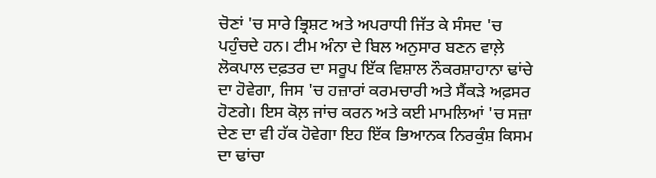ਚੋਣਾਂ 'ਚ ਸਾਰੇ ਭ੍ਰਿਸ਼ਟ ਅਤੇ ਅਪਰਾਧੀ ਜਿੱਤ ਕੇ ਸੰਸਦ 'ਚ ਪਹੁੰਚਦੇ ਹਨ। ਟੀਮ ਅੰਨਾ ਦੇ ਬਿਲ ਅਨੁਸਾਰ ਬਣਨ ਵਾਲ਼ੇ ਲੋਕਪਾਲ ਦਫ਼ਤਰ ਦਾ ਸਰੂਪ ਇੱਕ ਵਿਸ਼ਾਲ ਨੌਕਰਸ਼ਾਹਾਨਾ ਢਾਂਚੇ ਦਾ ਹੋਵੇਗਾ, ਜਿਸ 'ਚ ਹਜ਼ਾਰਾਂ ਕਰਮਚਾਰੀ ਅਤੇ ਸੈਂਕੜੇ ਅਫ਼ਸਰ ਹੋਣਗੇ। ਇਸ ਕੋਲ਼ ਜਾਂਚ ਕਰਨ ਅਤੇ ਕਈ ਮਾਮਲਿਆਂ 'ਚ ਸਜ਼ਾ ਦੇਣ ਦਾ ਵੀ ਹੱਕ ਹੋਵੇਗਾ ਇਹ ਇੱਕ ਭਿਆਨਕ ਨਿਰਕੁੰਸ਼ ਕਿਸਮ ਦਾ ਢਾਂਚਾ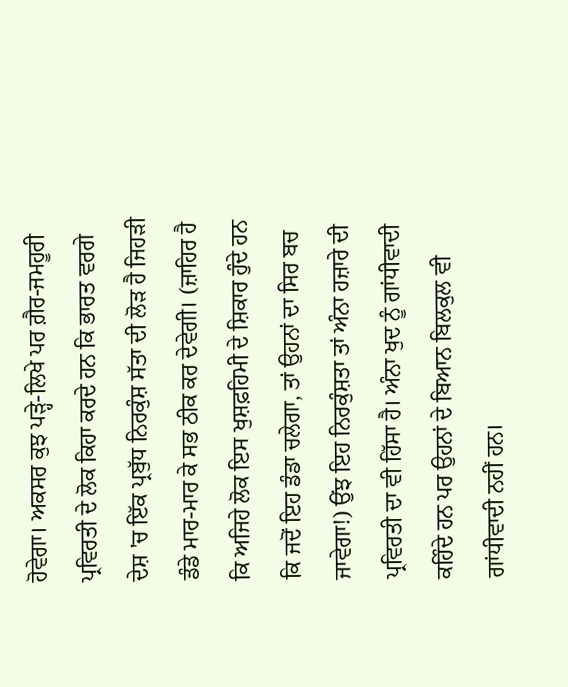ਹੋਵੇਗਾ। ਅਕਸਰ ਕੁਝ ਪੜ੍ਹੇ-ਲਿਖੇ ਪਰ ਗ਼ੈਰ-ਜਮਹੂਰੀ ਪ੍ਰਵਿਰਤੀ ਦੇ ਲੋਕ ਕਿਹਾ ਕਰਦੇ ਹਨ ਕਿ ਭਾਰਤ ਵਰਗੇ ਦੇਸ਼ 'ਚ ਇੱਕ ਪ੍ਰਬੁੱਧ ਨਿਰਕੁੰਸ਼ ਸੱਤਾ ਦੀ ਲੋੜ ਹੈ ਜਿਹੜੀ ਡੰਡੇ ਮਾਰ-ਮਾਰ ਕੇ ਸਭ ਠੀਕ ਕਰ ਦੇਵੇਗੀ। (ਜ਼ਾਹਿਰ ਹੈ ਕਿ ਅਜਿਹੇ ਲੋਕ ਇਸ ਖੁਸ਼ਫ਼ਹਿਮੀ ਦੇ ਸ਼ਿਕਾਰ ਹੁੰਦੇ ਹਨ ਕਿ ਜਦੋਂ ਇਹ ਡੰਡਾ ਚਲੇਗਾ, ਤਾਂ ਉਹਨਾਂ ਦਾ ਸਿਰ ਬਚ ਜਾਵੇਗਾ!) ਉਂਝ ਇਹ ਨਿਰਕੁੰਸ਼ਤਾ ਤਾਂ ਅੰਨਾ ਹਜ਼ਾਰੇ ਦੀ ਪ੍ਰਵਿਰਤੀ ਦਾ ਵੀ ਹਿੱਸਾ ਹੈ। ਅੰਨਾ ਖੁਦ ਨੂੰ ਗਾਂਧੀਵਾਦੀ ਕਹਿੰਦੇ ਹਨ ਪਰ ਉਹਨਾਂ ਦੇ ਬਿਆਨ ਬਿਲਕੁਲ ਵੀ ਗਾਂਧੀਵਾਦੀ ਨਹੀਂ ਹਨ।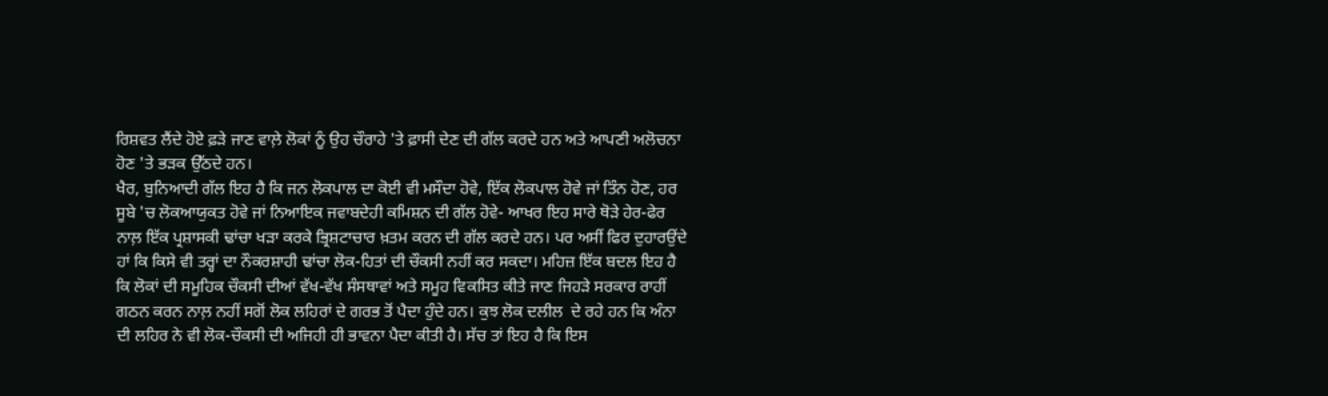ਰਿਸ਼ਵਤ ਲੈਂਦੇ ਹੋਏ ਫ਼ੜੇ ਜਾਣ ਵਾਲ਼ੇ ਲੋਕਾਂ ਨੂੰ ਉਹ ਚੌਰਾਹੇ 'ਤੇ ਫ਼ਾਸੀ ਦੇਣ ਦੀ ਗੱਲ ਕਰਦੇ ਹਨ ਅਤੇ ਆਪਣੀ ਅਲੋਚਨਾ ਹੋਣ 'ਤੇ ਭੜਕ ਉੱਠਦੇ ਹਨ।
ਖੈਰ, ਬੁਨਿਆਦੀ ਗੱਲ ਇਹ ਹੈ ਕਿ ਜਨ ਲੋਕਪਾਲ ਦਾ ਕੋਈ ਵੀ ਮਸੌਦਾ ਹੋਵੇ, ਇੱਕ ਲੋਕਪਾਲ ਹੋਵੇ ਜਾਂ ਤਿੰਨ ਹੋਣ, ਹਰ ਸੂਬੇ 'ਚ ਲੋਕਆਯੁਕਤ ਹੋਵੇ ਜਾਂ ਨਿਆਇਕ ਜਵਾਬਦੇਹੀ ਕਮਿਸ਼ਨ ਦੀ ਗੱਲ ਹੋਵੇ- ਆਖਰ ਇਹ ਸਾਰੇ ਥੋੜੇ ਹੇਰ-ਫੇਰ ਨਾਲ਼ ਇੱਕ ਪ੍ਰਸ਼ਾਸਕੀ ਢਾਂਚਾ ਖੜਾ ਕਰਕੇ ਭ੍ਰਿਸ਼ਟਾਚਾਰ ਖ਼ਤਮ ਕਰਨ ਦੀ ਗੱਲ ਕਰਦੇ ਹਨ। ਪਰ ਅਸੀਂ ਫਿਰ ਦੁਹਾਰਉਂਦੇ ਹਾਂ ਕਿ ਕਿਸੇ ਵੀ ਤਰ੍ਹਾਂ ਦਾ ਨੌਕਰਸ਼ਾਹੀ ਢਾਂਚਾ ਲੋਕ-ਹਿਤਾਂ ਦੀ ਚੌਕਸੀ ਨਹੀਂ ਕਰ ਸਕਦਾ। ਮਹਿਜ਼ ਇੱਕ ਬਦਲ ਇਹ ਹੈ ਕਿ ਲੋਕਾਂ ਦੀ ਸਮੂਹਿਕ ਚੌਕਸੀ ਦੀਆਂ ਵੱਖ-ਵੱਖ ਸੰਸਥਾਵਾਂ ਅਤੇ ਸਮੂਹ ਵਿਕਸਿਤ ਕੀਤੇ ਜਾਣ ਜਿਹੜੇ ਸਰਕਾਰ ਰਾਹੀਂ ਗਠਨ ਕਰਨ ਨਾਲ਼ ਨਹੀਂ ਸਗੋਂ ਲੋਕ ਲਹਿਰਾਂ ਦੇ ਗਰਭ ਤੋਂ ਪੈਦਾ ਹੁੰਦੇ ਹਨ। ਕੁਝ ਲੋਕ ਦਲੀਲ  ਦੇ ਰਹੇ ਹਨ ਕਿ ਅੰਨਾ ਦੀ ਲਹਿਰ ਨੇ ਵੀ ਲੋਕ-ਚੌਕਸੀ ਦੀ ਅਜਿਹੀ ਹੀ ਭਾਵਨਾ ਪੈਦਾ ਕੀਤੀ ਹੈ। ਸੱਚ ਤਾਂ ਇਹ ਹੈ ਕਿ ਇਸ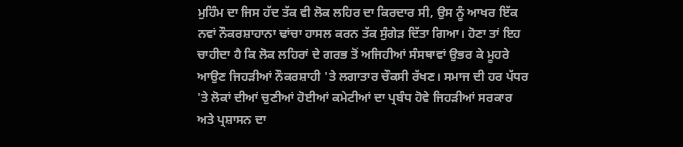ਮੁਹਿੰਮ ਦਾ ਜਿਸ ਹੱਦ ਤੱਕ ਵੀ ਲੋਕ ਲਹਿਰ ਦਾ ਕਿਰਦਾਰ ਸੀ, ਉਸ ਨੂੰ ਆਖਰ ਇੱਕ ਨਵਾਂ ਨੌਕਰਸ਼ਾਹਾਨਾ ਢਾਂਚਾ ਹਾਸਲ ਕਰਨ ਤੱਕ ਸੁੰਗੇੜ ਦਿੱਤਾ ਗਿਆ। ਹੋਣਾ ਤਾਂ ਇਹ ਚਾਹੀਦਾ ਹੈ ਕਿ ਲੋਕ ਲਹਿਰਾਂ ਦੇ ਗਰਭ ਤੋਂ ਅਜਿਹੀਆਂ ਸੰਸਥਾਵਾਂ ਉਭਰ ਕੇ ਮੂਹਰੇ ਆਉਣ ਜਿਹੜੀਆਂ ਨੌਕਰਸ਼ਾਹੀ 'ਤੇ ਲਗਾਤਾਰ ਚੌਕਸੀ ਰੱਖਣ। ਸਮਾਜ ਦੀ ਹਰ ਪੱਧਰ 'ਤੇ ਲੋਕਾਂ ਦੀਆਂ ਚੁਣੀਆਂ ਹੋਈਆਂ ਕਮੇਟੀਆਂ ਦਾ ਪ੍ਰਬੰਧ ਹੋਵੇ ਜਿਹੜੀਆਂ ਸਰਕਾਰ ਅਤੇ ਪ੍ਰਸ਼ਾਸਨ ਦਾ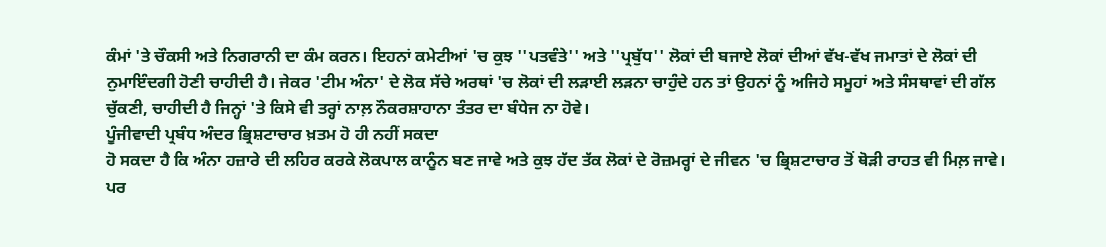ਕੰਮਾਂ 'ਤੇ ਚੌਕਸੀ ਅਤੇ ਨਿਗਰਾਨੀ ਦਾ ਕੰਮ ਕਰਨ। ਇਹਨਾਂ ਕਮੇਟੀਆਂ 'ਚ ਕੁਝ ''ਪਤਵੰਤੇ'' ਅਤੇ ''ਪ੍ਰਬੁੱਧ'' ਲੋਕਾਂ ਦੀ ਬਜਾਏ ਲੋਕਾਂ ਦੀਆਂ ਵੱਖ-ਵੱਖ ਜਮਾਤਾਂ ਦੇ ਲੋਕਾਂ ਦੀ ਨੁਮਾਇੰਦਗੀ ਹੋਣੀ ਚਾਹੀਦੀ ਹੈ। ਜੇਕਰ 'ਟੀਮ ਅੰਨਾ' ਦੇ ਲੋਕ ਸੱਚੇ ਅਰਥਾਂ 'ਚ ਲੋਕਾਂ ਦੀ ਲੜਾਈ ਲੜਨਾ ਚਾਹੁੰਦੇ ਹਨ ਤਾਂ ਉਹਨਾਂ ਨੂੰ ਅਜਿਹੇ ਸਮੂਹਾਂ ਅਤੇ ਸੰਸਥਾਵਾਂ ਦੀ ਗੱਲ ਚੁੱਕਣੀ, ਚਾਹੀਦੀ ਹੈ ਜਿਨ੍ਹਾਂ 'ਤੇ ਕਿਸੇ ਵੀ ਤਰ੍ਹਾਂ ਨਾਲ਼ ਨੌਕਰਸ਼ਾਹਾਨਾ ਤੰਤਰ ਦਾ ਬੰਧੇਜ ਨਾ ਹੋਵੇ।
ਪੂੰਜੀਵਾਦੀ ਪ੍ਰਬੰਧ ਅੰਦਰ ਭ੍ਰਿਸ਼ਟਾਚਾਰ ਖ਼ਤਮ ਹੋ ਹੀ ਨਹੀਂ ਸਕਦਾ
ਹੋ ਸਕਦਾ ਹੈ ਕਿ ਅੰਨਾ ਹਜ਼ਾਰੇ ਦੀ ਲਹਿਰ ਕਰਕੇ ਲੋਕਪਾਲ ਕਾਨੂੰਨ ਬਣ ਜਾਵੇ ਅਤੇ ਕੁਝ ਹੱਦ ਤੱਕ ਲੋਕਾਂ ਦੇ ਰੋਜ਼ਮਰ੍ਹਾਂ ਦੇ ਜੀਵਨ 'ਚ ਭ੍ਰਿਸ਼ਟਾਚਾਰ ਤੋਂ ਥੋੜੀ ਰਾਹਤ ਵੀ ਮਿਲ਼ ਜਾਵੇ। ਪਰ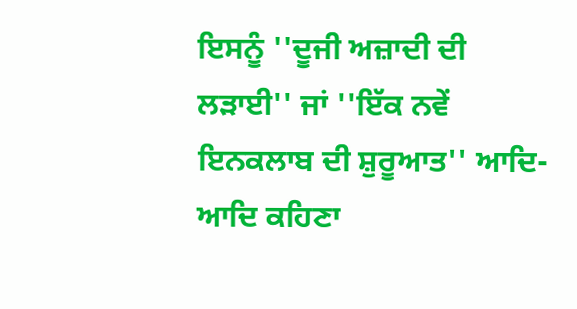ਇਸਨੂੰ ''ਦੂਜੀ ਅਜ਼ਾਦੀ ਦੀ ਲੜਾਈ'' ਜਾਂ ''ਇੱਕ ਨਵੇਂ ਇਨਕਲਾਬ ਦੀ ਸ਼ੁਰੂਆਤ'' ਆਦਿ-ਆਦਿ ਕਹਿਣਾ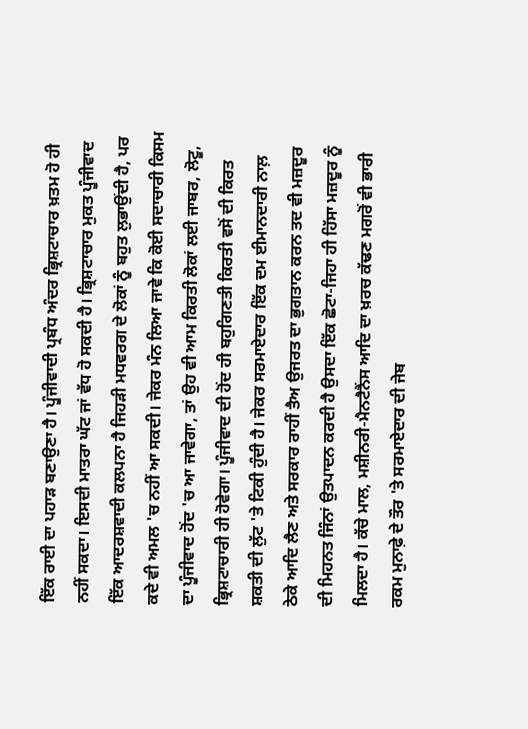ਇੱਕ ਰਾਈ ਦਾ ਪਹਾੜ ਬਣਾਉਣਾ ਹੈ। ਪੂੰਜੀਵਾਦੀ ਪ੍ਰਬੰਧ ਅੰਦਰ ਭ੍ਰਿਸ਼ਟਾਚਾਰ ਖ਼ਤਮ ਹੋ ਹੀ ਨਹੀਂ ਸਕਦਾ। ਇਸਦੀ ਮਾਤਰਾ ਘੱਟ ਜਾਂ ਵੱਧ ਹੋ ਸਕਦੀ ਹੈ। ਭ੍ਰਿਸ਼ਟਾਚਾਰ ਮੁਕਤ ਪੂੰਜੀਵਾਦ ਇੱਕ ਆਦਰਸ਼ਵਾਦੀ ਕਲਪਨਾ ਹੈ ਜਿਹੜੀ ਮਧਵਰਗ ਦੇ ਲੋਕਾਂ ਨੂੰ ਬਹੁਤ ਲੁਭਾਉਂਦੀ ਹੈ, ਪਰ ਕਦੇ ਵੀ ਅਮਲ 'ਚ ਨਹੀਂ ਆ ਸਕਦੀ। ਜੇਕਰ ਮੰਨ ਲਿਆ ਜਾਵੇ ਕਿ ਕੋਈ ਸਦਾਚਾਰੀ ਕਿਸਮ ਦਾ ਪੂੰਜੀਵਾਦ ਹੋਂਦ 'ਚ ਆ ਜਾਵੇਗਾ, ਤਾਂ ਉਹ ਵੀ ਆਮ ਕਿਰਤੀ ਲੋਕਾਂ ਲਈ ਜਾਬਰ, ਲੋਟੂ, ਭ੍ਰਿਸ਼ਟਾਚਾਰੀ ਹੀ ਹੋਵੇਗਾ। ਪੂੰਜੀਵਾਦ ਦੀ ਹੋਂਦ ਹੀ ਬਹੁਗਿਣਤੀ ਕਿਰਤੀ ਵਸੋਂ ਦੀ ਕਿਰਤ ਸ਼ਕਤੀ ਦੀ ਲੁੱਟ 'ਤੇ ਟਿਕੀ ਹੁੰਦੀ ਹੈ। ਜੇਕਰ ਸਰਮਾਏਦਾਰ ਇੱਕ ਦਮ ਈਮਾਨਦਾਰੀ ਨਾਲ਼ ਠੇਕੇ ਆਦਿ ਲੈਣ ਅਤੇ ਸਰਕਾਰ ਰਾਹੀਂ ਤੈਅ ਉਜਰਤ ਦਾ ਭੁਗਤਾਨ ਕਰਨ ਤਦ ਵੀ ਮਜ਼ਦੂਰ ਦੀ ਮਿਹਨਤ ਜਿੰਨਾਂ ਉਤਪਾਦਨ ਕਰਦੀ ਹੈ ਉਸਦਾ ਇੱਕ ਛੋਟਾ-ਜਿਹਾ ਹੀ ਹਿੱਸਾ ਮਜ਼ਦੂਰ ਨੂੰ ਮਿਲਦਾ ਹੈ। ਕੱਚੇ ਮਾਲ, ਮਸ਼ੀਨਰੀ-ਮੈਨਟੈਨੈਂਸ ਆਦਿ ਦਾ ਖ਼ਰਚ ਕੱਢਣ ਮਗਰੋਂ ਵੀ ਭਾਰੀ ਰਕਮ ਮੁਨਾਫ਼ੇ ਦੇ ਤੌਰ 'ਤੇ ਸਰਮਾਏਦਾਰ ਦੀ ਜੇਬ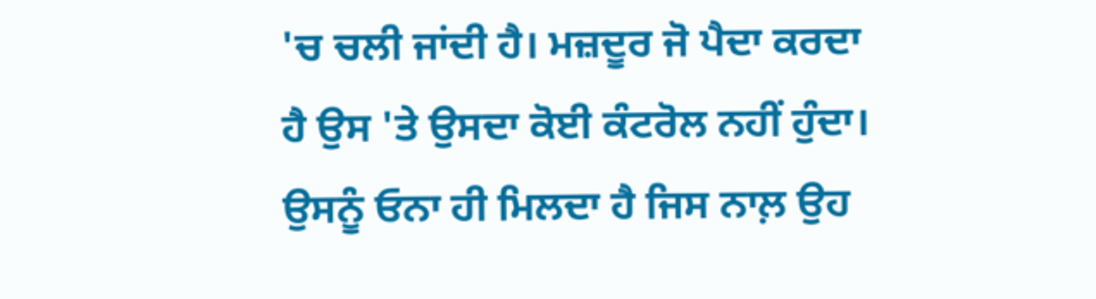'ਚ ਚਲੀ ਜਾਂਦੀ ਹੈ। ਮਜ਼ਦੂਰ ਜੋ ਪੈਦਾ ਕਰਦਾ ਹੈ ਉਸ 'ਤੇ ਉਸਦਾ ਕੋਈ ਕੰਟਰੋਲ ਨਹੀਂ ਹੁੰਦਾ। ਉਸਨੂੰ ਓਨਾ ਹੀ ਮਿਲਦਾ ਹੈ ਜਿਸ ਨਾਲ਼ ਉਹ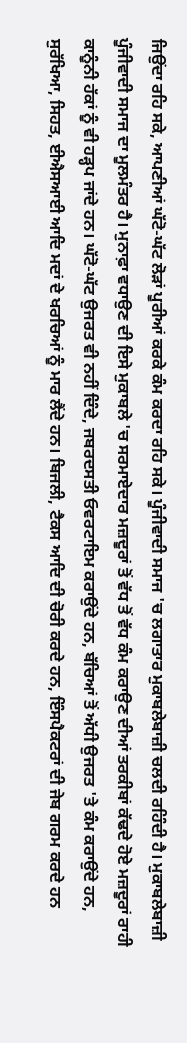ਜਿਉਂਦਾ ਰਹਿ ਸਕੇ, ਆਪਣੀਆਂ ਘੱਟੋ-ਘੱਟ ਲੋੜਾਂ ਪੂਰੀਆਂ ਕਰਕੇ ਕੰਮ ਕਰਦਾ ਰਹਿ ਸਕੇ। ਪੂੰਜੀਵਾਦੀ ਸਮਾਜ 'ਚ ਲਗਾਤਾਰ ਮੁਕਾਬਲੇਬਾਜ਼ੀ ਚਲਦੀ ਰਹਿੰਦੀ ਹੈ। ਮੁਕਾਬਲੇਬਾਜ਼ੀ ਪੂੰਜੀਵਾਦੀ ਸਮਾਜ ਦਾ ਮੂਲਮੰਤਰ ਹੈ। ਮੁਨਾਫ਼ਾ ਵਧਾਉਣ ਦੀ ਇਸੇ ਮੁਕਾਬਲੇ 'ਚ ਸਰਮਾਏਦਾਰ ਮਜ਼ਦੂਰਾਂ ਤੋਂ ਵੱਧ ਤੋਂ ਵੱਧ ਕੰਮ ਕਰਾਉਣ ਦੀਆਂ ਤਰਕੀਬਾਂ ਕੱਢਦੇ ਹੋਏ ਮਜ਼ਦੂਰਾਂ ਰਾਹੀ ਕਾਨੂੰਨੀ ਹੱਕਾਂ ਨੂੰ ਵੀ ਹੜ੍ਹਪ ਜਾਂਦੇ ਹਨ। ਘੱਟੋ-ਘੱਟ ਉਜਰਤ ਵੀ ਨਹੀਂ ਦਿੰਦੇ, ਜਬਰਦਸਤੀ ਓਵਰਟਾਇਮ ਕਰਾਉਂਦੇ ਹਨ, ਬੱਚਿਆਂ ਤੋਂ ਅੱਧੀ ਉਜਰਤ 'ਤੇ ਕੰਮ ਕਰਾਉਂਦੇ ਹਨ, ਸੁਰੱਖਿਆ, ਸਿਹਤ, ਈਐਸਆਈ ਆਦਿ ਮਦਾਂ ਦੇ ਖਰਚਿਆਂ ਨੂੰ ਮਾਰ ਲੈਂਦੇ ਹਨ। ਬਿਜਲੀ, ਟੈਕਸ ਆਦਿ ਦੀ ਚੋਰੀ ਕਰਦੇ ਹਨ, ਇੰਸਪੈਕਟਰਾਂ ਦੀ ਜੇਬ ਗਰਮ ਕਰਦੇ ਹਨ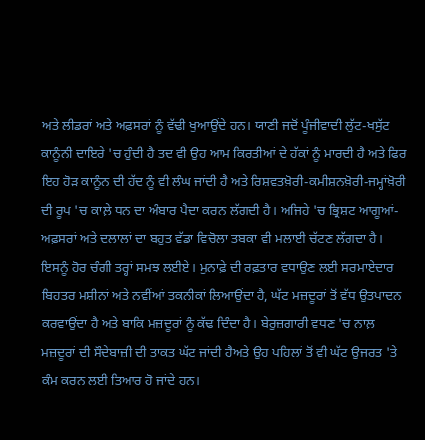ਅਤੇ ਲੀਡਰਾਂ ਅਤੇ ਅਫ਼ਸਰਾਂ ਨੂੰ ਵੱਢੀ ਖੁਆਉਂਦੇ ਹਨ। ਯਾਣੀ ਜਦੋਂ ਪੂੰਜੀਵਾਦੀ ਲੁੱਟ-ਖਸੁੱਟ ਕਾਨੂੰਨੀ ਦਾਇਰੇ 'ਚ ਹੁੰਦੀ ਹੈ ਤਦ ਵੀ ਉਹ ਆਮ ਕਿਰਤੀਆਂ ਦੇ ਹੱਕਾਂ ਨੂੰ ਮਾਰਦੀ ਹੈ ਅਤੇ ਫਿਰ ਇਹ ਹੋੜ ਕਾਨੂੰਨ ਦੀ ਹੱਦ ਨੂੰ ਵੀ ਲੰਘ ਜਾਂਦੀ ਹੈ ਅਤੇ ਰਿਸ਼ਵਤਖ਼ੋਰੀ-ਕਮੀਸ਼ਨਖ਼ੋਰੀ-ਜਮ੍ਹਾਂਖ਼ੋਰੀ ਦੀ ਰੂਪ 'ਚ ਕਾਲ਼ੇ ਧਨ ਦਾ ਅੰਬਾਰ ਪੈਦਾ ਕਰਨ ਲੱਗਦੀ ਹੈ। ਅਜਿਹੇ 'ਚ ਭ੍ਰਿਸ਼ਟ ਆਗੂਆਂ-ਅਫ਼ਸਰਾਂ ਅਤੇ ਦਲਾਲਾਂ ਦਾ ਬਹੁਤ ਵੱਡਾ ਵਿਚੋਲਾ ਤਬਕਾ ਵੀ ਮਲਾਈ ਚੱਟਣ ਲੱਗਦਾ ਹੈ।
ਇਸਨੂੰ ਹੋਰ ਚੰਗੀ ਤਰ੍ਹਾਂ ਸਮਝ ਲਈਏ। ਮੁਨਾਫ਼ੇ ਦੀ ਰਫ਼ਤਾਰ ਵਧਾਉਣ ਲਈ ਸਰਮਾਏਦਾਰ ਬਿਹਤਰ ਮਸ਼ੀਨਾਂ ਅਤੇ ਨਵੀਂਆਂ ਤਕਨੀਕਾਂ ਲਿਆਉਂਦਾ ਹੈ, ਘੱਟ ਮਜ਼ਦੂਰਾਂ ਤੋਂ ਵੱਧ ਉਤਪਾਦਨ ਕਰਵਾਉਂਦਾ ਹੈ ਅਤੇ ਬਾਕਿ ਮਜ਼ਦੂਰਾਂ ਨੂੰ ਕੱਢ ਦਿੰਦਾ ਹੈ। ਬੇਰੁਜ਼ਗਾਰੀ ਵਧਣ 'ਚ ਨਾਲ਼ ਮਜ਼ਦੂਰਾਂ ਦੀ ਸੌਦੇਬਾਜ਼ੀ ਦੀ ਤਾਕਤ ਘੱਟ ਜਾਂਦੀ ਹੈਅਤੇ ਉਹ ਪਹਿਲਾਂ ਤੋਂ ਵੀ ਘੱਟ ਉਜਰਤ 'ਤੇ ਕੰਮ ਕਰਨ ਲਈ ਤਿਆਰ ਹੋ ਜਾਂਦੇ ਹਨ।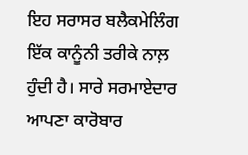ਇਹ ਸਰਾਸਰ ਬਲੈਕਮੇਲਿੰਗ ਇੱਕ ਕਾਨੂੰਨੀ ਤਰੀਕੇ ਨਾਲ਼ ਹੁੰਦੀ ਹੈ। ਸਾਰੇ ਸਰਮਾਏਦਾਰ ਆਪਣਾ ਕਾਰੋਬਾਰ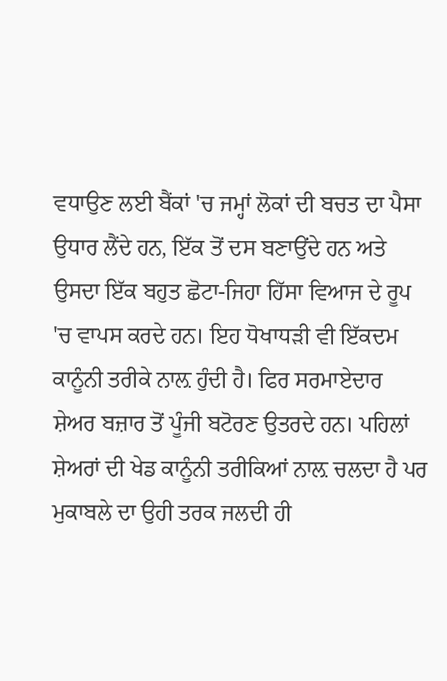ਵਧਾਉਣ ਲਈ ਬੈਂਕਾਂ 'ਚ ਜਮ੍ਹਾਂ ਲੋਕਾਂ ਦੀ ਬਚਤ ਦਾ ਪੈਸਾ ਉਧਾਰ ਲੈਂਦੇ ਹਨ, ਇੱਕ ਤੋਂ ਦਸ ਬਣਾਉਂਦੇ ਹਨ ਅਤੇ ਉਸਦਾ ਇੱਕ ਬਹੁਤ ਛੋਟਾ-ਜਿਹਾ ਹਿੱਸਾ ਵਿਆਜ ਦੇ ਰੂਪ 'ਚ ਵਾਪਸ ਕਰਦੇ ਹਨ। ਇਹ ਧੋਖਾਧੜੀ ਵੀ ਇੱਕਦਮ ਕਾਨੂੰਨੀ ਤਰੀਕੇ ਨਾਲ਼ ਹੁੰਦੀ ਹੈ। ਫਿਰ ਸਰਮਾਏਦਾਰ ਸ਼ੇਅਰ ਬਜ਼ਾਰ ਤੋਂ ਪੂੰਜੀ ਬਟੋਰਣ ਉਤਰਦੇ ਹਨ। ਪਹਿਲਾਂ ਸ਼ੇਅਰਾਂ ਦੀ ਖੇਡ ਕਾਨੂੰਨੀ ਤਰੀਕਿਆਂ ਨਾਲ਼ ਚਲਦਾ ਹੈ ਪਰ ਮੁਕਾਬਲੇ ਦਾ ਉਹੀ ਤਰਕ ਜਲਦੀ ਹੀ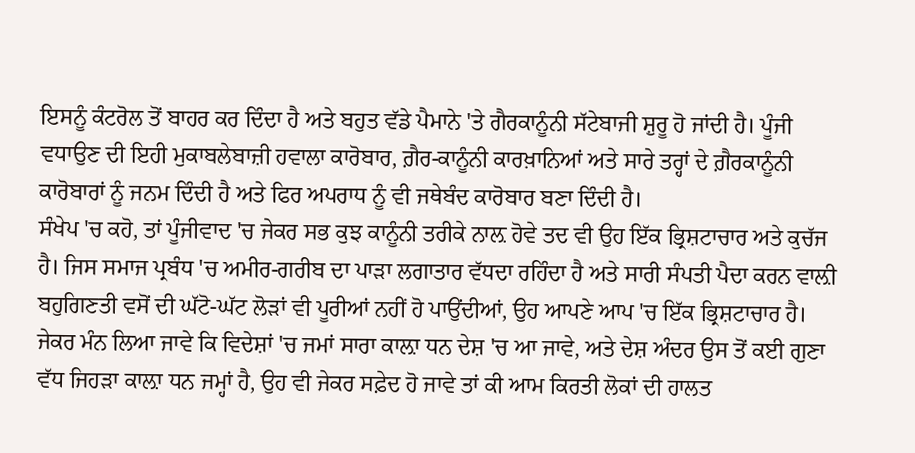ਇਸਨੂੰ ਕੰਟਰੋਲ ਤੋਂ ਬਾਹਰ ਕਰ ਦਿੰਦਾ ਹੈ ਅਤੇ ਬਹੁਤ ਵੱਡੇ ਪੈਮਾਨੇ 'ਤੇ ਗੈਰਕਾਨੂੰਨੀ ਸੱਟੇਬਾਜੀ ਸ਼ੁਰੂ ਹੋ ਜਾਂਦੀ ਹੈ। ਪੂੰਜੀ ਵਧਾਉਣ ਦੀ ਇਹੀ ਮੁਕਾਬਲੇਬਾਜ਼ੀ ਹਵਾਲਾ ਕਾਰੋਬਾਰ, ਗ਼ੈਰ-ਕਾਨੂੰਨੀ ਕਾਰਖ਼ਾਨਿਆਂ ਅਤੇ ਸਾਰੇ ਤਰ੍ਹਾਂ ਦੇ ਗ਼ੈਰਕਾਨੂੰਨੀ ਕਾਰੋਬਾਰਾਂ ਨੂੰ ਜਨਮ ਦਿੰਦੀ ਹੈ ਅਤੇ ਫਿਰ ਅਪਰਾਧ ਨੂੰ ਵੀ ਜਥੇਬੰਦ ਕਾਰੋਬਾਰ ਬਣਾ ਦਿੰਦੀ ਹੈ।
ਸੰਖੇਪ 'ਚ ਕਹੋ, ਤਾਂ ਪੂੰਜੀਵਾਦ 'ਚ ਜੇਕਰ ਸਭ ਕੁਝ ਕਾਨੂੰਨੀ ਤਰੀਕੇ ਨਾਲ਼ ਹੋਵੇ ਤਦ ਵੀ ਉਹ ਇੱਕ ਭ੍ਰਿਸ਼ਟਾਚਾਰ ਅਤੇ ਕੁਚੱਜ ਹੈ। ਜਿਸ ਸਮਾਜ ਪ੍ਰਬੰਧ 'ਚ ਅਮੀਰ-ਗਰੀਬ ਦਾ ਪਾੜਾ ਲਗਾਤਾਰ ਵੱਧਦਾ ਰਹਿੰਦਾ ਹੈ ਅਤੇ ਸਾਰੀ ਸੰਪਤੀ ਪੈਦਾ ਕਰਨ ਵਾਲ਼ੀ ਬਹੁਗਿਣਤੀ ਵਸੋਂ ਦੀ ਘੱਟੋ-ਘੱਟ ਲੋੜਾਂ ਵੀ ਪੂਰੀਆਂ ਨਹੀਂ ਹੋ ਪਾਉਂਦੀਆਂ, ਉਹ ਆਪਣੇ ਆਪ 'ਚ ਇੱਕ ਭ੍ਰਿਸ਼ਟਾਚਾਰ ਹੈ।
ਜੇਕਰ ਮੰਨ ਲਿਆ ਜਾਵੇ ਕਿ ਵਿਦੇਸ਼ਾਂ 'ਚ ਜਮਾਂ ਸਾਰਾ ਕਾਲ਼ਾ ਧਨ ਦੇਸ਼ 'ਚ ਆ ਜਾਵੇ, ਅਤੇ ਦੇਸ਼ ਅੰਦਰ ਉਸ ਤੋਂ ਕਈ ਗੁਣਾ ਵੱਧ ਜਿਹੜਾ ਕਾਲ਼ਾ ਧਨ ਜਮ੍ਹਾਂ ਹੈ, ਉਹ ਵੀ ਜੇਕਰ ਸਫ਼ੇਦ ਹੋ ਜਾਵੇ ਤਾਂ ਕੀ ਆਮ ਕਿਰਤੀ ਲੋਕਾਂ ਦੀ ਹਾਲਤ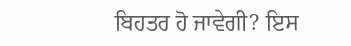ਬਿਹਤਰ ਹੋ ਜਾਵੇਗੀ? ਇਸ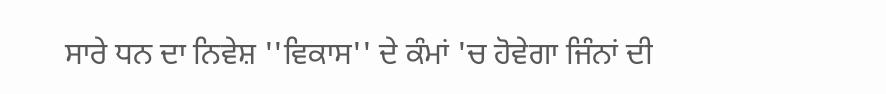ਸਾਰੇ ਧਨ ਦਾ ਨਿਵੇਸ਼ ''ਵਿਕਾਸ'' ਦੇ ਕੰਮਾਂ 'ਚ ਹੋਵੇਗਾ ਜਿੰਨਾਂ ਦੀ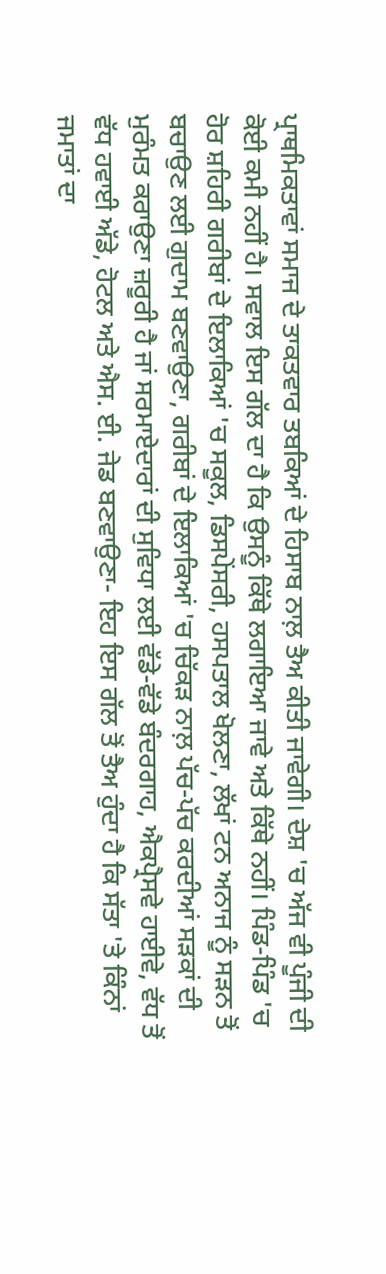ਪ੍ਰਾਥਮਿਕਤਾਵਾਂ ਸਮਾਜ ਦੇ ਤਾਕਤਵਾਰ ਤਬਕਿਆਂ ਦੇ ਹਿਸਾਬ ਨਾਲ਼ ਤੈਅ ਕੀਤੀ ਜਾਵੇਗੀ। ਦੇਸ਼ 'ਚ ਅੱਜ ਵੀ ਪੂੰਜੀ ਦੀ ਕੋਈ ਕਮੀ ਨਹੀਂ ਹੈ। ਸਵਾਲ ਇਸ ਗੱਲ ਦਾ ਹੈ ਕਿ ਉਸਨੂੰ ਕਿੱਥੇ ਲਗਾਇਆ ਜਾਵੇ ਅਤੇ ਕਿੱਥੇ ਨਹੀਂ। ਪਿੰਡ-ਪਿੰਡ 'ਚ ਹੋਰ ਸ਼ਹਿਰੀ ਗਰੀਬਾਂ ਦੇ ਇਲਾਕਿਆਂ 'ਚ ਸਕੂਲ, ਡਿਸਪੇਂਸਰੀ, ਹਸਪਤਾਲ ਖੋਲਣਾ, ਲੱਖਾਂ ਟਨ ਅਨਾਜ ਨੂੰ ਸੜਨ ਤੋਂ ਬਚਾਉਣ ਲਈ ਗੁਦਾਮ ਬਣਵਾਉਣਾ, ਗਰੀਬਾਂ ਦੇ ਇਲਾਕਿਆਂ 'ਚ ਚਿੱਕੜ ਨਾਲ਼ ਪੱਚ-ਪੱਚ ਕਰਦੀਆਂ ਸੜਕਾਂ ਦੀ ਮੁਰੰਮਤ ਕਰਾਉਣਾ ਜ਼ਰੂਰੀ ਹੈ ਜਾਂ ਸਰਮਾਏਦਾਰਾਂ ਦੀ ਸੁਵਿਧਾ ਲਈ ਵੱਡੇ-ਵੱਡੇ ਬੰਦਰਗਾਹ, ਐਕਪ੍ਰੈਸਵੇ ਹਾਈਵੇ, ਵੱਧ ਤੋਂ ਵੱਧ ਹਵਾਈ ਅੱਡੇ, ਹੋਟਲ ਅਤੇ ਐਸ. ਈ. ਜੇਡ ਬਣਵਾਉਣਾ- ਇਹ ਇਸ ਗੱਲ ਤੋਂ ਤੈਅ ਹੁੰਦਾ ਹੈ ਕਿ ਸੱਤਾ 'ਤੇ ਕਿੰਨਾਂ ਜਮਾਤਾਂ ਦਾ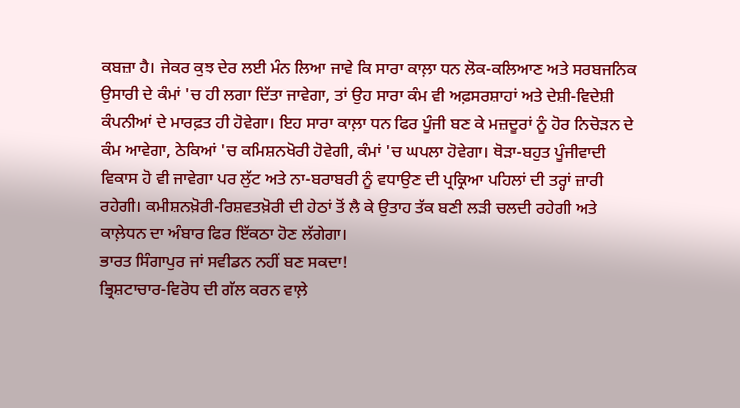ਕਬਜ਼ਾ ਹੈ। ਜੇਕਰ ਕੁਝ ਦੇਰ ਲਈ ਮੰਨ ਲਿਆ ਜਾਵੇ ਕਿ ਸਾਰਾ ਕਾਲ਼ਾ ਧਨ ਲੋਕ-ਕਲਿਆਣ ਅਤੇ ਸਰਬਜਨਿਕ ਉਸਾਰੀ ਦੇ ਕੰਮਾਂ 'ਚ ਹੀ ਲਗਾ ਦਿੱਤਾ ਜਾਵੇਗਾ, ਤਾਂ ਉਹ ਸਾਰਾ ਕੰਮ ਵੀ ਅਫ਼ਸਰਸ਼ਾਹਾਂ ਅਤੇ ਦੇਸ਼ੀ-ਵਿਦੇਸ਼ੀ ਕੰਪਨੀਆਂ ਦੇ ਮਾਰਫ਼ਤ ਹੀ ਹੋਵੇਗਾ। ਇਹ ਸਾਰਾ ਕਾਲ਼ਾ ਧਨ ਫਿਰ ਪੂੰਜੀ ਬਣ ਕੇ ਮਜ਼ਦੂਰਾਂ ਨੂੰ ਹੋਰ ਨਿਚੋੜਨ ਦੇ ਕੰਮ ਆਵੇਗਾ, ਠੇਕਿਆਂ 'ਚ ਕਮਿਸ਼ਨਖੋਰੀ ਹੋਵੇਗੀ, ਕੰਮਾਂ 'ਚ ਘਪਲਾ ਹੋਵੇਗਾ। ਥੋੜਾ-ਬਹੁਤ ਪੂੰਜੀਵਾਦੀ ਵਿਕਾਸ ਹੋ ਵੀ ਜਾਵੇਗਾ ਪਰ ਲੁੱਟ ਅਤੇ ਨਾ-ਬਰਾਬਰੀ ਨੂੰ ਵਧਾਉਣ ਦੀ ਪ੍ਰਕ੍ਰਿਆ ਪਹਿਲਾਂ ਦੀ ਤਰ੍ਹਾਂ ਜ਼ਾਰੀ ਰਹੇਗੀ। ਕਮੀਸ਼ਨਖ਼ੋਰੀ-ਰਿਸ਼ਵਤਖ਼ੋਰੀ ਦੀ ਹੇਠਾਂ ਤੋਂ ਲੈ ਕੇ ਉਤਾਹ ਤੱਕ ਬਣੀ ਲੜੀ ਚਲਦੀ ਰਹੇਗੀ ਅਤੇ ਕਾਲ਼ੇਧਨ ਦਾ ਅੰਬਾਰ ਫਿਰ ਇੱਕਠਾ ਹੋਣ ਲੱਗੇਗਾ।
ਭਾਰਤ ਸਿੰਗਾਪੁਰ ਜਾਂ ਸਵੀਡਨ ਨਹੀਂ ਬਣ ਸਕਦਾ!
ਭ੍ਰਿਸ਼ਟਾਚਾਰ-ਵਿਰੋਧ ਦੀ ਗੱਲ ਕਰਨ ਵਾਲ਼ੇ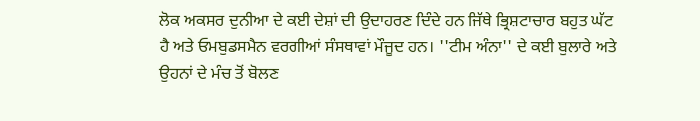ਲੋਕ ਅਕਸਰ ਦੁਨੀਆ ਦੇ ਕਈ ਦੇਸ਼ਾਂ ਦੀ ਉਦਾਹਰਣ ਦਿੰਦੇ ਹਨ ਜਿੱਥੇ ਭ੍ਰਿਸ਼ਟਾਚਾਰ ਬਹੁਤ ਘੱਟ ਹੈ ਅਤੇ ਓਮਬੁਡਸਮੈਨ ਵਰਗੀਆਂ ਸੰਸਥਾਵਾਂ ਮੌਜੂਦ ਹਨ। ''ਟੀਮ ਅੰਨਾ'' ਦੇ ਕਈ ਬੁਲਾਰੇ ਅਤੇ ਉਹਨਾਂ ਦੇ ਮੰਚ ਤੋਂ ਬੋਲਣ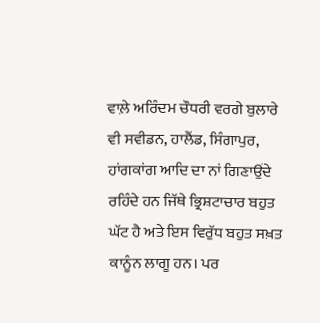ਵਾਲ਼ੇ ਅਰਿੰਦਮ ਚੌਧਰੀ ਵਰਗੇ ਬੁਲਾਰੇ ਵੀ ਸਵੀਡਨ, ਹਾਲੈਂਡ, ਸਿੰਗਾਪੁਰ, ਹਾਂਗਕਾਂਗ ਆਦਿ ਦਾ ਨਾਂ ਗਿਣਾਉਂਦੇ ਰਹਿੰਦੇ ਹਨ ਜਿੱਥੇ ਭ੍ਰਿਸ਼ਟਾਚਾਰ ਬਹੁਤ ਘੱਟ ਹੈ ਅਤੇ ਇਸ ਵਿਰੁੱਧ ਬਹੁਤ ਸਖ਼ਤ ਕਾਨੂੰਨ ਲਾਗੂ ਹਨ। ਪਰ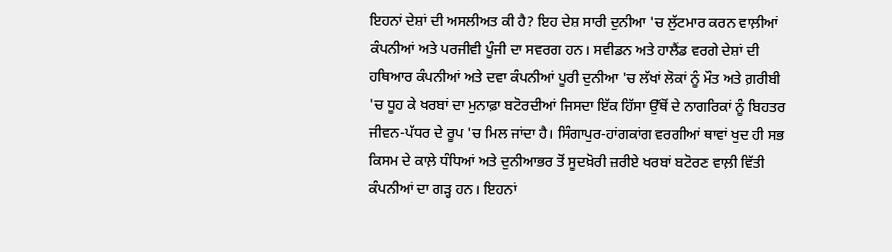ਇਹਨਾਂ ਦੇਸ਼ਾਂ ਦੀ ਅਸਲੀਅਤ ਕੀ ਹੈ? ਇਹ ਦੇਸ਼ ਸਾਰੀ ਦੁਨੀਆ 'ਚ ਲੁੱਟਮਾਰ ਕਰਨ ਵਾਲ਼ੀਆਂ ਕੰਪਨੀਆਂ ਅਤੇ ਪਰਜੀਵੀ ਪੂੰਜੀ ਦਾ ਸਵਰਗ ਹਨ। ਸਵੀਡਨ ਅਤੇ ਹਾਲੈਂਡ ਵਰਗੇ ਦੇਸ਼ਾਂ ਦੀ ਹਥਿਆਰ ਕੰਪਨੀਆਂ ਅਤੇ ਦਵਾ ਕੰਪਨੀਆਂ ਪੂਰੀ ਦੁਨੀਆ 'ਚ ਲੱਖਾਂ ਲੋਕਾਂ ਨੂੰ ਮੌਤ ਅਤੇ ਗ਼ਰੀਬੀ 'ਚ ਧੂਹ ਕੇ ਖਰਬਾਂ ਦਾ ਮੁਨਾਫ਼ਾ ਬਟੋਰਦੀਆਂ ਜਿਸਦਾ ਇੱਕ ਹਿੱਸਾ ਉੱਥੋਂ ਦੇ ਨਾਗਰਿਕਾਂ ਨੂੰ ਬਿਹਤਰ ਜੀਵਨ-ਪੱਧਰ ਦੇ ਰੂਪ 'ਚ ਮਿਲ ਜਾਂਦਾ ਹੈ। ਸਿੰਗਾਪੁਰ-ਹਾਂਗਕਾਂਗ ਵਰਗੀਆਂ ਥਾਵਾਂ ਖੁਦ ਹੀ ਸਭ ਕਿਸਮ ਦੇ ਕਾਲ਼ੇ ਧੰਧਿਆਂ ਅਤੇ ਦੁਨੀਆਭਰ ਤੋਂ ਸੂਦਖ਼ੋਰੀ ਜ਼ਰੀਏ ਖਰਬਾਂ ਬਟੋਰਣ ਵਾਲ਼ੀ ਵਿੱਤੀ ਕੰਪਨੀਆਂ ਦਾ ਗੜ੍ਹ ਹਨ। ਇਹਨਾਂ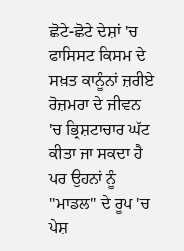ਛੋਟੇ-ਛੋਟੇ ਦੇਸ਼ਾਂ 'ਚ ਫਾਸਿਸਟ ਕਿਸਮ ਦੇ ਸਖ਼ਤ ਕਾਨੂੰਨਾਂ ਜ਼ਰੀਏ ਰੋਜ਼ਮਰਾ ਦੇ ਜੀਵਨ 'ਚ ਭ੍ਰਿਸ਼ਟਾਚਾਰ ਘੱਟ ਕੀਤਾ ਜਾ ਸਕਦਾ ਹੈ ਪਰ ਉਹਨਾਂ ਨੂੰ ''ਮਾਡਲ'' ਦੇ ਰੂਪ 'ਚ ਪੇਸ਼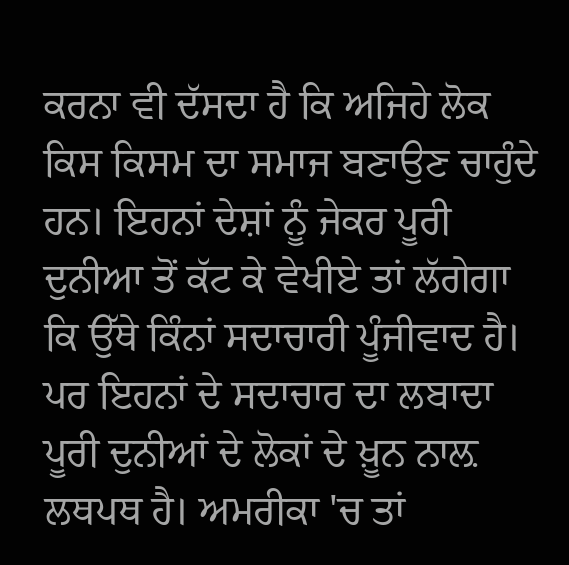ਕਰਨਾ ਵੀ ਦੱਸਦਾ ਹੈ ਕਿ ਅਜਿਹੇ ਲੋਕ ਕਿਸ ਕਿਸਮ ਦਾ ਸਮਾਜ ਬਣਾਉਣ ਚਾਹੁੰਦੇ ਹਨ। ਇਹਨਾਂ ਦੇਸ਼ਾਂ ਨੂੰ ਜੇਕਰ ਪੂਰੀ ਦੁਨੀਆ ਤੋਂ ਕੱਟ ਕੇ ਵੇਖੀਏ ਤਾਂ ਲੱਗੇਗਾ ਕਿ ਉੱਥੇ ਕਿੰਨਾਂ ਸਦਾਚਾਰੀ ਪੂੰਜੀਵਾਦ ਹੈ। ਪਰ ਇਹਨਾਂ ਦੇ ਸਦਾਚਾਰ ਦਾ ਲਬਾਦਾ ਪੂਰੀ ਦੁਨੀਆਂ ਦੇ ਲੋਕਾਂ ਦੇ ਖ਼ੂਨ ਨਾਲ਼ ਲਥਪਥ ਹੈ। ਅਮਰੀਕਾ 'ਚ ਤਾਂ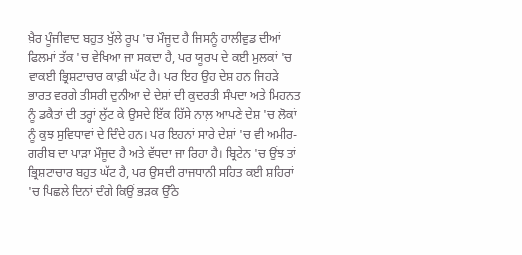ਖ਼ੈਰ ਪੂੰਜੀਵਾਦ ਬਹੁਤ ਖੁੱਲੇ ਰੂਪ 'ਚ ਮੌਜੂਦ ਹੈ ਜਿਸਨੂੰ ਹਾਲੀਵੁਡ ਦੀਆਂ ਫਿਲਮਾਂ ਤੱਕ 'ਚ ਵੇਖਿਆ ਜਾ ਸਕਦਾ ਹੈ, ਪਰ ਯੂਰਪ ਦੇ ਕਈ ਮੁਲਕਾਂ 'ਚ ਵਾਕਈ ਭ੍ਰਿਸ਼ਟਾਚਾਰ ਕਾਫ਼ੀ ਘੱਟ ਹੈ। ਪਰ ਇਹ ਉਹ ਦੇਸ਼ ਹਨ ਜਿਹੜੇ ਭਾਰਤ ਵਰਗੇ ਤੀਸਰੀ ਦੁਨੀਆ ਦੇ ਦੇਸ਼ਾਂ ਦੀ ਕੁਦਰਤੀ ਸੰਪਦਾ ਅਤੇ ਮਿਹਨਤ ਨੂੰ ਡਕੈਤਾਂ ਦੀ ਤਰ੍ਹਾਂ ਲੁੱਟ ਕੇ ਉਸਦੇ ਇੱਕ ਹਿੱਸੇ ਨਾਲ਼ ਆਪਣੇ ਦੇਸ਼ 'ਚ ਲੋਕਾਂ ਨੂੰ ਕੁਝ ਸੁਵਿਧਾਵਾਂ ਦੇ ਦਿੰਦੇ ਹਨ। ਪਰ ਇਹਨਾਂ ਸਾਰੇ ਦੇਸ਼ਾਂ 'ਚ ਵੀ ਅਮੀਰ-ਗਰੀਬ ਦਾ ਪਾੜਾ ਮੌਜੂਦ ਹੈ ਅਤੇ ਵੱਧਦਾ ਜਾ ਰਿਹਾ ਹੈ। ਬ੍ਰਿਟੇਨ 'ਚ ਉਂਝ ਤਾਂ ਭ੍ਰਿਸ਼ਟਾਚਾਰ ਬਹੁਤ ਘੱਟ ਹੈ, ਪਰ ਉਸਦੀ ਰਾਜਧਾਨੀ ਸਹਿਤ ਕਈ ਸ਼ਹਿਰਾਂ 'ਚ ਪਿਛਲੇ ਦਿਨਾਂ ਦੰਗੇ ਕਿਉਂ ਭੜਕ ਉੱਠੇ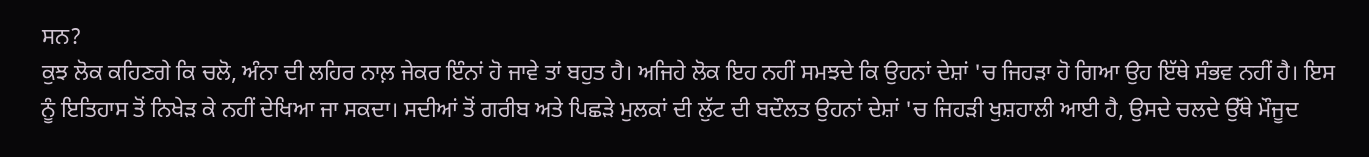ਸਨ?
ਕੁਝ ਲੋਕ ਕਹਿਣਗੇ ਕਿ ਚਲੋ, ਅੰਨਾ ਦੀ ਲਹਿਰ ਨਾਲ਼ ਜੇਕਰ ਇੰਨਾਂ ਹੋ ਜਾਵੇ ਤਾਂ ਬਹੁਤ ਹੈ। ਅਜਿਹੇ ਲੋਕ ਇਹ ਨਹੀਂ ਸਮਝਦੇ ਕਿ ਉਹਨਾਂ ਦੇਸ਼ਾਂ 'ਚ ਜਿਹੜਾ ਹੋ ਗਿਆ ਉਹ ਇੱਥੇ ਸੰਭਵ ਨਹੀਂ ਹੈ। ਇਸ ਨੂੰ ਇਤਿਹਾਸ ਤੋਂ ਨਿਖੇੜ ਕੇ ਨਹੀਂ ਦੇਖਿਆ ਜਾ ਸਕਦਾ। ਸਦੀਆਂ ਤੋਂ ਗਰੀਬ ਅਤੇ ਪਿਛੜੇ ਮੁਲਕਾਂ ਦੀ ਲੁੱਟ ਦੀ ਬਦੌਲਤ ਉਹਨਾਂ ਦੇਸ਼ਾਂ 'ਚ ਜਿਹੜੀ ਖੁਸ਼ਹਾਲੀ ਆਈ ਹੈ, ਉਸਦੇ ਚਲਦੇ ਉੱਥੇ ਮੌਜੂਦ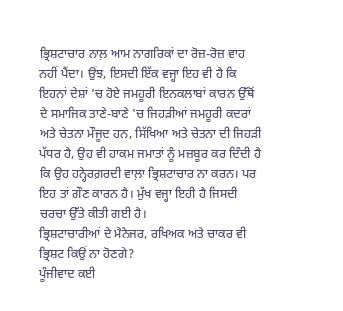ਭ੍ਰਿਸ਼ਟਾਚਾਰ ਨਾਲ਼ ਆਮ ਨਾਗਰਿਕਾਂ ਦਾ ਰੋਜ਼-ਰੋਜ਼ ਵਾਹ ਨਹੀਂ ਪੈਂਦਾ। ਉਂਝ, ਇਸਦੀ ਇੱਕ ਵਜ੍ਹਾ ਇਹ ਵੀ ਹੈ ਕਿ ਇਹਨਾਂ ਦੇਸ਼ਾਂ 'ਚ ਹੋਏ ਜਮਹੂਰੀ ਇਨਕਲਾਬਾਂ ਕਾਰਨ ਉੱਥੋਂ ਦੇ ਸਮਾਜਿਕ ਤਾਣੇ-ਬਾਣੇ 'ਚ ਜਿਹੜੀਆਂ ਜਮਹੂਰੀ ਕਦਰਾਂ ਅਤੇ ਚੇਤਨਾ ਮੌਜੂਦ ਹਨ, ਸਿੱਖਿਆ ਅਤੇ ਚੇਤਨਾ ਦੀ ਜਿਹੜੀ ਪੱਧਰ ਹੈ, ਉਹ ਵੀ ਹਾਕਮ ਜਮਾਤਾਂ ਨੂੰ ਮਜ਼ਬੂਰ ਕਰ ਦਿੰਦੀ ਹੈ ਕਿ ਉਹ ਹਨ੍ਹੇਰਗ਼ਰਦੀ ਵਾਲ਼ਾ ਭ੍ਰਿਸ਼ਟਾਚਾਰ ਨਾ ਕਰਨ। ਪਰ ਇਹ ਤਾਂ ਗੌਣ ਕਾਰਨ ਹੈ। ਮੁੱਖ ਵਜ੍ਹਾ ਇਹੀ ਹੈ ਜਿਸਦੀ ਚਰਚਾ ਉੱਤੇ ਕੀਤੀ ਗਈ ਹੈ।
ਭ੍ਰਿਸ਼ਟਾਚਾਰੀਆਂ ਦੇ ਮੈਨੇਜਰ, ਰਖਿਅਕ ਅਤੇ ਚਾਕਰ ਵੀ ਭ੍ਰਿਸ਼ਟ ਕਿਉਂ ਨਾ ਹੋਣਗੇ?
ਪੂੰਜੀਵਾਦ ਕਈ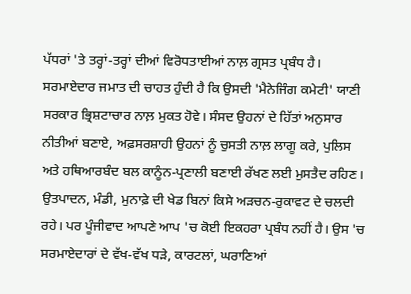ਪੱਧਰਾਂ 'ਤੇ ਤਰ੍ਹਾਂ-ਤਰ੍ਹਾਂ ਦੀਆਂ ਵਿਰੋਧਤਾਈਆਂ ਨਾਲ਼ ਗ੍ਰਸਤ ਪ੍ਰਬੰਧ ਹੈ। ਸਰਮਾਏਦਾਰ ਜਮਾਤ ਦੀ ਚਾਹਤ ਹੁੰਦੀ ਹੈ ਕਿ ਉਸਦੀ 'ਮੈਨੇਜਿੰਗ ਕਮੇਟੀ' ਯਾਣੀ ਸਰਕਾਰ ਭ੍ਰਿਸ਼ਟਾਚਾਰ ਨਾਲ਼ ਮੁਕਤ ਹੋਵੇ। ਸੰਸਦ ਉਹਨਾਂ ਦੇ ਹਿੱਤਾਂ ਅਨੁਸਾਰ ਨੀਤੀਆਂ ਬਣਾਏ, ਅਫ਼ਸਰਸ਼ਾਹੀ ਉਹਨਾਂ ਨੂੰ ਚੁਸਤੀ ਨਾਲ਼ ਲਾਗੂ ਕਰੇ, ਪੁਲਿਸ ਅਤੇ ਹਥਿਆਰਬੰਦ ਬਲ ਕਾਨੂੰਨ-ਪ੍ਰਣਾਲੀ ਬਣਾਈ ਰੱਖਣ ਲਈ ਮੁਸਤੈਦ ਰਹਿਣ। ਉਤਪਾਦਨ, ਮੰਡੀ, ਮੁਨਾਫ਼ੇ ਦੀ ਖੇਡ ਬਿਨਾਂ ਕਿਸੇ ਅੜਚਨ-ਰੁਕਾਵਟ ਦੇ ਚਲਦੀ ਰਹੇ। ਪਰ ਪੂੰਜੀਵਾਦ ਆਪਣੇ ਆਪ 'ਚ ਕੋਈ ਇਕਹਰਾ ਪ੍ਰਬੰਧ ਨਹੀਂ ਹੈ। ਉਸ 'ਚ ਸਰਮਾਏਦਾਰਾਂ ਦੇ ਵੱਖ-ਵੱਖ ਧੜੇ, ਕਾਰਟਲਾਂ, ਘਰਾਣਿਆਂ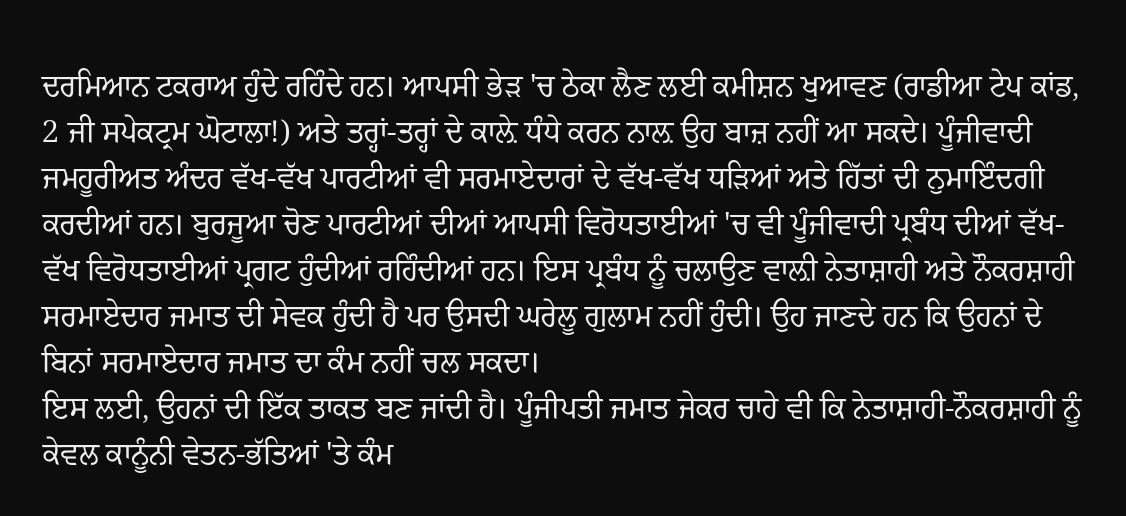ਦਰਮਿਆਨ ਟਕਰਾਅ ਹੁੰਦੇ ਰਹਿੰਦੇ ਹਨ। ਆਪਸੀ ਭੇੜ 'ਚ ਠੇਕਾ ਲੈਣ ਲਈ ਕਮੀਸ਼ਨ ਖੁਆਵਣ (ਰਾਡੀਆ ਟੇਪ ਕਾਂਡ, 2 ਜੀ ਸਪੇਕਟ੍ਰਮ ਘੋਟਾਲਾ!) ਅਤੇ ਤਰ੍ਹਾਂ-ਤਰ੍ਹਾਂ ਦੇ ਕਾਲ਼ੇ ਧੰਧੇ ਕਰਨ ਨਾਲ਼ ਉਹ ਬਾਜ਼ ਨਹੀਂ ਆ ਸਕਦੇ। ਪੂੰਜੀਵਾਦੀ ਜਮਹੂਰੀਅਤ ਅੰਦਰ ਵੱਖ-ਵੱਖ ਪਾਰਟੀਆਂ ਵੀ ਸਰਮਾਏਦਾਰਾਂ ਦੇ ਵੱਖ-ਵੱਖ ਧੜਿਆਂ ਅਤੇ ਹਿੱਤਾਂ ਦੀ ਨੁਮਾਇੰਦਗੀ ਕਰਦੀਆਂ ਹਨ। ਬੁਰਜੂਆ ਚੋਣ ਪਾਰਟੀਆਂ ਦੀਆਂ ਆਪਸੀ ਵਿਰੋਧਤਾਈਆਂ 'ਚ ਵੀ ਪੂੰਜੀਵਾਦੀ ਪ੍ਰਬੰਧ ਦੀਆਂ ਵੱਖ-ਵੱਖ ਵਿਰੋਧਤਾਈਆਂ ਪ੍ਰਗਟ ਹੁੰਦੀਆਂ ਰਹਿੰਦੀਆਂ ਹਨ। ਇਸ ਪ੍ਰਬੰਧ ਨੂੰ ਚਲਾਉਣ ਵਾਲ਼ੀ ਨੇਤਾਸ਼ਾਹੀ ਅਤੇ ਨੌਕਰਸ਼ਾਹੀ ਸਰਮਾਏਦਾਰ ਜਮਾਤ ਦੀ ਸੇਵਕ ਹੁੰਦੀ ਹੈ ਪਰ ਉਸਦੀ ਘਰੇਲੂ ਗੁਲਾਮ ਨਹੀਂ ਹੁੰਦੀ। ਉਹ ਜਾਣਦੇ ਹਨ ਕਿ ਉਹਨਾਂ ਦੇ ਬਿਨਾਂ ਸਰਮਾਏਦਾਰ ਜਮਾਤ ਦਾ ਕੰਮ ਨਹੀਂ ਚਲ ਸਕਦਾ।
ਇਸ ਲਈ, ਉਹਨਾਂ ਦੀ ਇੱਕ ਤਾਕਤ ਬਣ ਜਾਂਦੀ ਹੈ। ਪੂੰਜੀਪਤੀ ਜਮਾਤ ਜੇਕਰ ਚਾਹੇ ਵੀ ਕਿ ਨੇਤਾਸ਼ਾਹੀ-ਨੌਕਰਸ਼ਾਹੀ ਨੂੰ ਕੇਵਲ ਕਾਨੂੰਨੀ ਵੇਤਨ-ਭੱਤਿਆਂ 'ਤੇ ਕੰਮ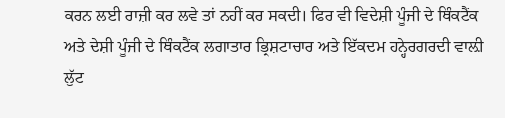ਕਰਨ ਲਈ ਰਾਜ਼ੀ ਕਰ ਲਵੇ ਤਾਂ ਨਹੀਂ ਕਰ ਸਕਦੀ। ਫਿਰ ਵੀ ਵਿਦੇਸ਼ੀ ਪੂੰਜੀ ਦੇ ਥਿੰਕਟੈਂਕ ਅਤੇ ਦੇਸ਼ੀ ਪੂੰਜੀ ਦੇ ਥਿੰਕਟੈਂਕ ਲਗਾਤਾਰ ਭ੍ਰਿਸ਼ਟਾਚਾਰ ਅਤੇ ਇੱਕਦਮ ਹਨ੍ਹੇਰਗਰਦੀ ਵਾਲ਼ੀ ਲੁੱਟ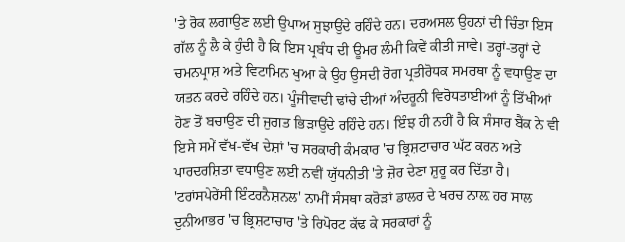'ਤੇ ਰੋਕ ਲਗਾਉਣ ਲਈ ਉਪਾਅ ਸੁਝਾਉਂਦੇ ਰਹਿੰਦੇ ਹਨ। ਦਰਅਸਲ ਉਹਨਾਂ ਦੀ ਚਿੰਤਾ ਇਸ ਗੱਲ ਨੂੰ ਲੈ ਕੇ ਹੁੰਦੀ ਹੈ ਕਿ ਇਸ ਪ੍ਰਬੰਧ ਦੀ ਊਮਰ ਲੰਮੀ ਕਿਵੇਂ ਕੀਤੀ ਜਾਵੇ। ਤਰ੍ਹਾਂ-ਤਰ੍ਹਾਂ ਦੇ ਚਮਨਪ੍ਰਾਸ਼ ਅਤੇ ਵਿਟਾਮਿਨ ਖੁਆ ਕੇ ਉਹ ਉਸਦੀ ਰੋਗ ਪ੍ਰਤੀਰੋਧਕ ਸਮਰਥਾ ਨੂੰ ਵਧਾਉਣ ਦਾ ਯਤਨ ਕਰਦੇ ਰਹਿੰਦੇ ਹਨ। ਪੂੰਜੀਵਾਦੀ ਢਾਂਚੇ ਦੀਆਂ ਅੰਦਰੂਨੀ ਵਿਰੋਧਤਾਈਆਂ ਨੂੰ ਤਿੱਖੀਆਂ ਹੋਣ ਤੋਂ ਬਚਾਉਣ ਦੀ ਜੁਗਤ ਭਿੜਾਉਂਦੇ ਰਹਿੰਦੇ ਹਨ। ਇੰਝ ਹੀ ਨਹੀਂ ਹੈ ਕਿ ਸੰਸਾਰ ਬੈਂਕ ਨੇ ਵੀ ਇਸੇ ਸਮੇਂ ਵੱਖ-ਵੱਖ ਦੇਸ਼ਾਂ 'ਚ ਸਰਕਾਰੀ ਕੰਮਕਾਰ 'ਚ ਭ੍ਰਿਸ਼ਟਾਚਾਰ ਘੱਟ ਕਰਨ ਅਤੇ ਪਾਰਦਰਸ਼ਿਤਾ ਵਧਾਉਣ ਲਈ ਨਵੀਂ ਯੁੱਧਨੀਤੀ 'ਤੇ ਜ਼ੋਰ ਦੇਣਾ ਸ਼ੁਰੂ ਕਰ ਦਿੱਤਾ ਹੈ। 'ਟਰਾਂਸਪੇਰੇਂਸੀ ਇੰਟਰਨੈਸ਼ਨਲ' ਨਾਮੀਂ ਸੰਸਥਾ ਕਰੋੜਾਂ ਡਾਲਰ ਦੇ ਖਰਚ ਨਾਲ਼ ਹਰ ਸਾਲ ਦੁਨੀਆਭਰ 'ਚ ਭ੍ਰਿਸ਼ਟਾਚਾਰ 'ਤੇ ਰਿਪੋਰਟ ਕੱਢ ਕੇ ਸਰਕਾਰਾਂ ਨੂੰ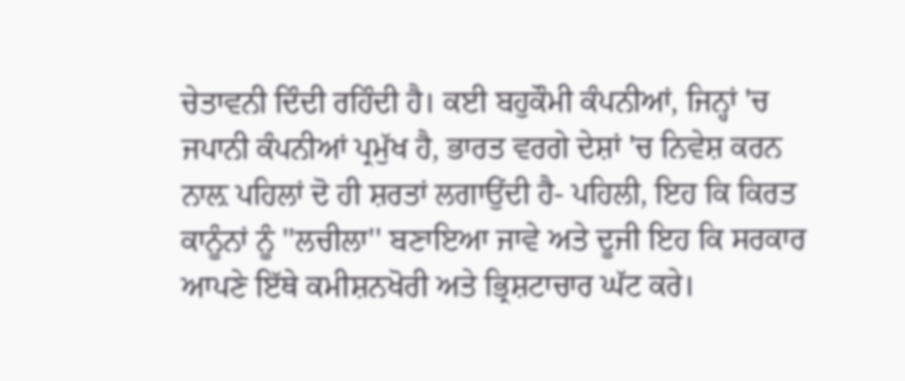ਚੇਤਾਵਨੀ ਦਿੰਦੀ ਰਹਿੰਦੀ ਹੈ। ਕਈ ਬਹੁਕੌਮੀ ਕੰਪਨੀਆਂ, ਜਿਨ੍ਹਾਂ 'ਚ ਜਪਾਨੀ ਕੰਪਨੀਆਂ ਪ੍ਰਮੁੱਖ ਹੈ, ਭਾਰਤ ਵਰਗੇ ਦੇਸ਼ਾਂ 'ਚ ਨਿਵੇਸ਼ ਕਰਨ ਨਾਲ਼ ਪਹਿਲਾਂ ਦੋ ਹੀ ਸ਼ਰਤਾਂ ਲਗਾਉਂਦੀ ਹੈ- ਪਹਿਲੀ, ਇਹ ਕਿ ਕਿਰਤ ਕਾਨੂੰਨਾਂ ਨੂੰ ''ਲਚੀਲਾ'' ਬਣਾਇਆ ਜਾਵੇ ਅਤੇ ਦੂਜੀ ਇਹ ਕਿ ਸਰਕਾਰ ਆਪਣੇ ਇੱਥੇ ਕਮੀਸ਼ਨਖੋਰੀ ਅਤੇ ਭ੍ਰਿਸ਼ਟਾਚਾਰ ਘੱਟ ਕਰੇ।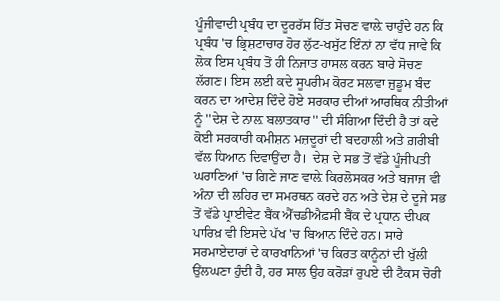ਪੂੰਜੀਵਾਦੀ ਪ੍ਰਬੰਧ ਦਾ ਦੂਰਰੱਸ ਹਿੱਤ ਸੋਚਣ ਵਾਲ਼ੇ ਚਾਹੁੰਦੇ ਹਨ ਕਿ ਪ੍ਰਬੰਧ 'ਚ ਭ੍ਰਿਸ਼ਟਾਚਾਰ ਹੋਰ ਲੁੱਟ-ਖਸੁੱਟ ਇੰਨਾਂ ਨਾ ਵੱਧ ਜਾਵੇ ਕਿ ਲੋਕ ਇਸ ਪ੍ਰਬੰਧ ਤੋਂ ਹੀ ਨਿਜਾਤ ਹਾਸਲ ਕਰਨ ਬਾਰੇ ਸੋਚਣ ਲੱਗਣ। ਇਸ ਲਈ ਕਦੇ ਸੂਪਰੀਮ ਕੋਰਟ ਸਲਵਾ ਜੁਡੂਮ ਬੰਦ ਕਰਨ ਦਾ ਆਦੇਸ਼ ਦਿੰਦੇ ਹੋਏ ਸਰਕਾਰ ਦੀਆਂ ਆਰਥਿਕ ਨੀਤੀਆਂ ਨੂੰ ''ਦੇਸ਼ ਦੇ ਨਾਲ਼ ਬਲਾਤਕਾਰ'' ਦੀ ਸੰਗਿਆ ਦਿੰਦੀ ਹੈ ਤਾਂ ਕਦੇ ਕੋਈ ਸਰਕਾਰੀ ਕਮੀਸ਼ਨ ਮਜ਼ਦੂਰਾਂ ਦੀ ਬਦਹਾਲੀ ਅਤੇ ਗ਼ਰੀਬੀ ਵੱਲ ਧਿਆਨ ਦਿਵਾਉਂਦਾ ਹੈ।  ਦੇਸ਼ ਦੇ ਸਭ ਤੋਂ ਵੱਡੇ ਪੂੰਜੀਪਤੀ ਘਰਾਣਿਆਂ 'ਚ ਗਿਣੇ ਜਾਣ ਵਾਲ਼ੇ ਕਿਰਲੋਸਕਰ ਅਤੇ ਬਜਾਜ ਵੀ ਅੰਨਾ ਦੀ ਲਹਿਰ ਦਾ ਸਮਰਥਨ ਕਰਦੇ ਹਨ ਅਤੇ ਦੇਸ਼ ਦੇ ਦੂਜੇ ਸਭ ਤੋਂ ਵੱਡੇ ਪ੍ਰਾਈਵੇਟ ਬੈਂਕ ਐੱਚਡੀਐਫ਼ਸੀ ਬੈਂਕ ਦੇ ਪ੍ਰਧਾਨ ਦੀਪਕ ਪਾਰਿਖ਼ ਵੀ ਇਸਦੇ ਪੱਖ 'ਚ ਬਿਆਨ ਦਿੰਦੇ ਹਨ। ਸਾਰੇ ਸਰਮਾਏਦਾਰਾਂ ਦੇ ਕਾਰਖਾਨਿਆਂ 'ਚ ਕਿਰਤ ਕਾਨੂੰਨਾਂ ਦੀ ਖੁੱਲੀ ਉਂਲਘਣਾ ਹੁੰਦੀ ਹੈ, ਹਰ ਸਾਲ ਉਹ ਕਰੋੜਾਂ ਰੁਪਏ ਦੀ ਟੈਕਸ ਚੋਰੀ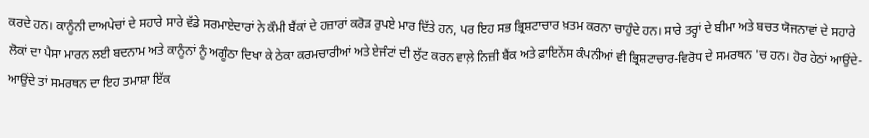ਕਰਦੇ ਹਨ। ਕਾਨੂੰਨੀ ਦਾਅਪੇਚਾਂ ਦੇ ਸਹਾਰੇ ਸਾਰੇ ਵੱਡੇ ਸਰਮਾਏਦਾਰਾਂ ਨੇ ਕੌਮੀ ਬੈਂਕਾਂ ਦੇ ਹਜ਼ਾਰਾਂ ਕਰੋੜ ਰੁਪਏ ਮਾਰ ਦਿੱਤੇ ਹਨ, ਪਰ ਇਹ ਸਭ ਭ੍ਰਿਸ਼ਟਾਚਾਰ ਖ਼ਤਮ ਕਰਨਾ ਚਾਹੁੰਦੇ ਹਨ। ਸਾਰੇ ਤਰ੍ਹਾਂ ਦੇ ਬੀਮਾ ਅਤੇ ਬਚਤ ਯੋਜਨਾਵਾਂ ਦੇ ਸਹਾਰੇ ਲੋਕਾਂ ਦਾ ਪੈਸਾ ਮਾਰਨ ਲਈ ਬਦਨਾਮ ਅਤੇ ਕਾਨੂੰਨਾਂ ਨੂੰ ਅਗੂੰਠਾ ਦਿਖਾ ਕੇ ਠੇਕਾ ਕਰਮਚਾਰੀਆਂ ਅਤੇ ਏਜੰਟਾਂ ਦੀ ਲੁੱਟ ਕਰਨ ਵਾਲ਼ੇ ਨਿਜ਼ੀ ਬੈਂਕ ਅਤੇ ਫ਼ਾਇਨੇਂਸ ਕੰਪਨੀਆਂ ਵੀ ਭ੍ਰਿਸ਼ਟਾਚਾਰ-ਵਿਰੋਧ ਦੇ ਸਮਰਥਨ 'ਚ ਹਨ। ਹੋਰ ਹੇਠਾਂ ਆਉਂਦੇ-ਆਉਂਦੇ ਤਾਂ ਸਮਰਥਨ ਦਾ ਇਹ ਤਮਾਸ਼ਾ ਇੱਕ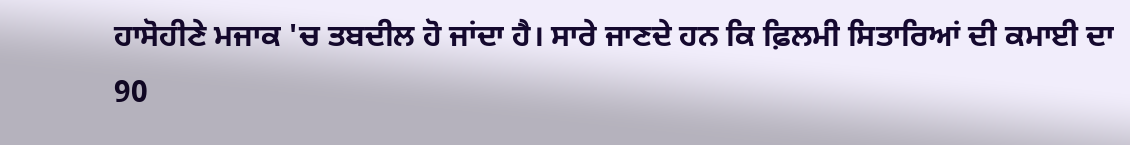ਹਾਸੋਹੀਣੇ ਮਜਾਕ 'ਚ ਤਬਦੀਲ ਹੋ ਜਾਂਦਾ ਹੈ। ਸਾਰੇ ਜਾਣਦੇ ਹਨ ਕਿ ਫ਼ਿਲਮੀ ਸਿਤਾਰਿਆਂ ਦੀ ਕਮਾਈ ਦਾ 90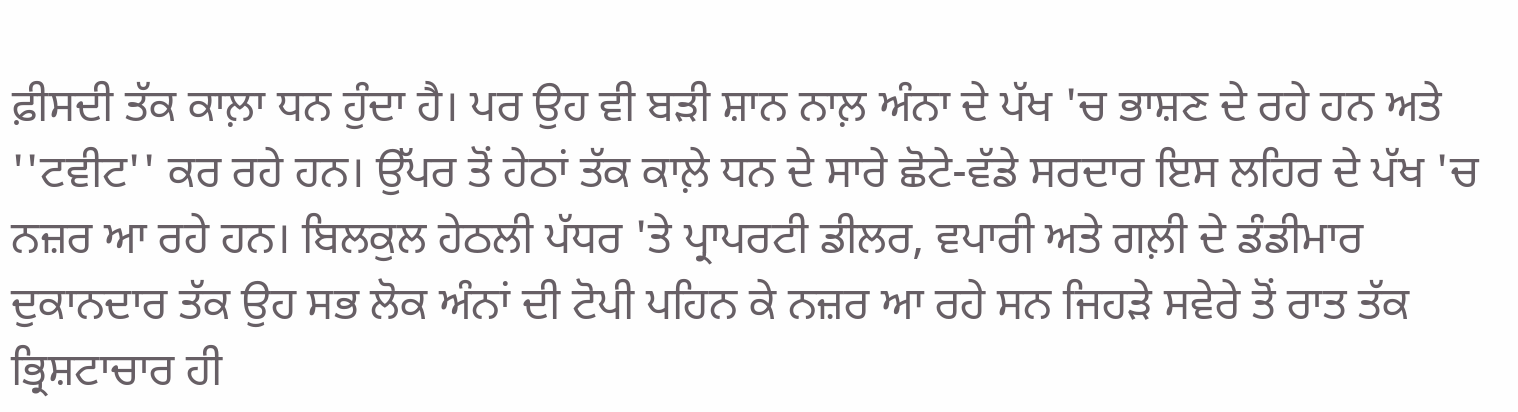ਫ਼ੀਸਦੀ ਤੱਕ ਕਾਲ਼ਾ ਧਨ ਹੁੰਦਾ ਹੈ। ਪਰ ਉਹ ਵੀ ਬੜੀ ਸ਼ਾਨ ਨਾਲ਼ ਅੰਨਾ ਦੇ ਪੱਖ 'ਚ ਭਾਸ਼ਣ ਦੇ ਰਹੇ ਹਨ ਅਤੇ ''ਟਵੀਟ'' ਕਰ ਰਹੇ ਹਨ। ਉੱਪਰ ਤੋਂ ਹੇਠਾਂ ਤੱਕ ਕਾਲ਼ੇ ਧਨ ਦੇ ਸਾਰੇ ਛੋਟੇ-ਵੱਡੇ ਸਰਦਾਰ ਇਸ ਲਹਿਰ ਦੇ ਪੱਖ 'ਚ ਨਜ਼ਰ ਆ ਰਹੇ ਹਨ। ਬਿਲਕੁਲ ਹੇਠਲੀ ਪੱਧਰ 'ਤੇ ਪ੍ਰਾਪਰਟੀ ਡੀਲਰ, ਵਪਾਰੀ ਅਤੇ ਗਲ਼ੀ ਦੇ ਡੰਡੀਮਾਰ ਦੁਕਾਨਦਾਰ ਤੱਕ ਉਹ ਸਭ ਲੋਕ ਅੰਨਾਂ ਦੀ ਟੋਪੀ ਪਹਿਨ ਕੇ ਨਜ਼ਰ ਆ ਰਹੇ ਸਨ ਜਿਹੜੇ ਸਵੇਰੇ ਤੋਂ ਰਾਤ ਤੱਕ ਭ੍ਰਿਸ਼ਟਾਚਾਰ ਹੀ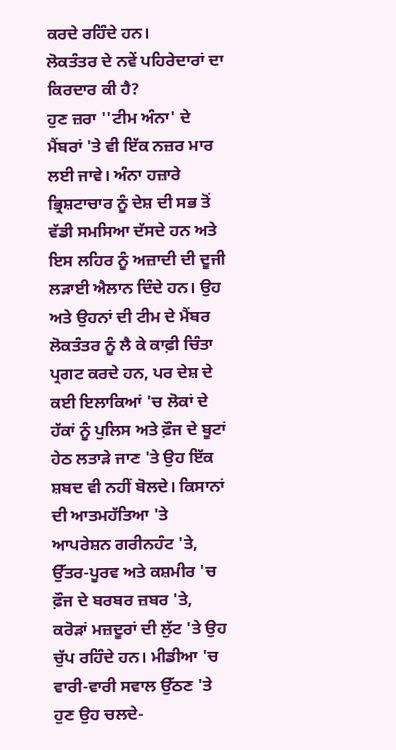ਕਰਦੇ ਰਹਿੰਦੇ ਹਨ।
ਲੋਕਤੰਤਰ ਦੇ ਨਵੇਂ ਪਹਿਰੇਦਾਰਾਂ ਦਾ ਕਿਰਦਾਰ ਕੀ ਹੈ?
ਹੁਣ ਜ਼ਰਾ ''ਟੀਮ ਅੰਨਾ' ਦੇ ਮੈਂਬਰਾਂ 'ਤੇ ਵੀ ਇੱਕ ਨਜ਼ਰ ਮਾਰ ਲਈ ਜਾਵੇ। ਅੰਨਾ ਹਜ਼ਾਰੇ ਭ੍ਰਿਸ਼ਟਾਚਾਰ ਨੂੰ ਦੇਸ਼ ਦੀ ਸਭ ਤੋਂ ਵੱਡੀ ਸਮਸਿਆ ਦੱਸਦੇ ਹਨ ਅਤੇ ਇਸ ਲਹਿਰ ਨੂੰ ਅਜ਼ਾਦੀ ਦੀ ਦੂਜੀ ਲੜਾਈ ਐਲਾਨ ਦਿੰਦੇ ਹਨ। ਉਹ ਅਤੇ ਉਹਨਾਂ ਦੀ ਟੀਮ ਦੇ ਮੈਂਬਰ ਲੋਕਤੰਤਰ ਨੂੰ ਲੈ ਕੇ ਕਾਫ਼ੀ ਚਿੰਤਾ ਪ੍ਰਗਟ ਕਰਦੇ ਹਨ, ਪਰ ਦੇਸ਼ ਦੇ ਕਈ ਇਲਾਕਿਆਂ 'ਚ ਲੋਕਾਂ ਦੇ ਹੱਕਾਂ ਨੂੰ ਪੁਲਿਸ ਅਤੇ ਫ਼ੌਜ ਦੇ ਬੂਟਾਂ ਹੇਠ ਲਤਾੜੇ ਜਾਣ 'ਤੇ ਉਹ ਇੱਕ ਸ਼ਬਦ ਵੀ ਨਹੀਂ ਬੋਲਦੇ। ਕਿਸਾਨਾਂ ਦੀ ਆਤਮਹੱਤਿਆ 'ਤੇ ਆਪਰੇਸ਼ਨ ਗਰੀਨਹੰਟ 'ਤੇ, ਉੱਤਰ-ਪੂਰਵ ਅਤੇ ਕਸ਼ਮੀਰ 'ਚ ਫ਼ੌਜ ਦੇ ਬਰਬਰ ਜ਼ਬਰ 'ਤੇ, ਕਰੋੜਾਂ ਮਜ਼ਦੂਰਾਂ ਦੀ ਲੁੱਟ 'ਤੇ ਉਹ ਚੁੱਪ ਰਹਿੰਦੇ ਹਨ। ਮੀਡੀਆ 'ਚ ਵਾਰੀ-ਵਾਰੀ ਸਵਾਲ ਉੱਠਣ 'ਤੇ ਹੁਣ ਉਹ ਚਲਦੇ-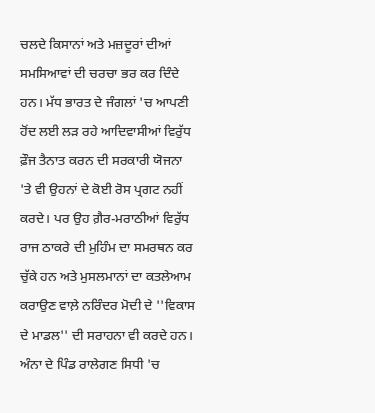ਚਲਦੇ ਕਿਸਾਨਾਂ ਅਤੇ ਮਜ਼ਦੂਰਾਂ ਦੀਆਂ ਸਮਸਿਆਵਾਂ ਦੀ ਚਰਚਾ ਭਰ ਕਰ ਦਿੰਦੇ ਹਨ। ਮੱਧ ਭਾਰਤ ਦੇ ਜੰਗਲਾਂ 'ਚ ਆਪਣੀ ਹੋਂਦ ਲਈ ਲੜ ਰਹੇ ਆਦਿਵਾਸੀਆਂ ਵਿਰੁੱਧ ਫ਼ੌਜ ਤੈਨਾਤ ਕਰਨ ਦੀ ਸਰਕਾਰੀ ਯੋਜਨਾ 'ਤੇ ਵੀ ਉਹਨਾਂ ਦੇ ਕੋਈ ਰੋਸ ਪ੍ਰਗਟ ਨਹੀਂ ਕਰਦੇ। ਪਰ ਉਹ ਗ਼ੈਰ-ਮਰਾਠੀਆਂ ਵਿਰੁੱਧ ਰਾਜ ਠਾਕਰੇ ਦੀ ਮੁਹਿੰਮ ਦਾ ਸਮਰਥਨ ਕਰ ਚੁੱਕੇ ਹਨ ਅਤੇ ਮੁਸਲਮਾਨਾਂ ਦਾ ਕਤਲੇਆਮ ਕਰਾਉਣ ਵਾਲ਼ੇ ਨਰਿੰਦਰ ਮੋਦੀ ਦੇ ''ਵਿਕਾਸ ਦੇ ਮਾਡਲ'' ਦੀ ਸਰਾਹਨਾ ਵੀ ਕਰਦੇ ਹਨ। ਅੰਨਾ ਦੇ ਪਿੰਡ ਰਾਲੇਗਣ ਸਿਧੀ 'ਚ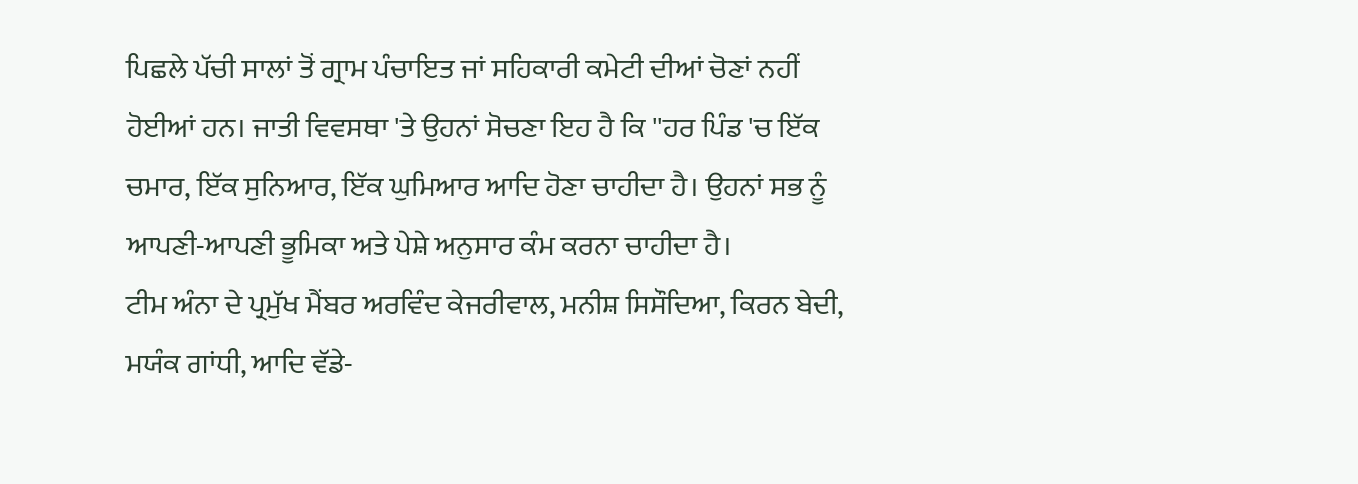ਪਿਛਲੇ ਪੱਚੀ ਸਾਲਾਂ ਤੋਂ ਗ੍ਰਾਮ ਪੰਚਾਇਤ ਜਾਂ ਸਹਿਕਾਰੀ ਕਮੇਟੀ ਦੀਆਂ ਚੋਣਾਂ ਨਹੀਂ ਹੋਈਆਂ ਹਨ। ਜਾਤੀ ਵਿਵਸਥਾ 'ਤੇ ਉਹਨਾਂ ਸੋਚਣਾ ਇਹ ਹੈ ਕਿ ''ਹਰ ਪਿੰਡ 'ਚ ਇੱਕ ਚਮਾਰ, ਇੱਕ ਸੁਨਿਆਰ, ਇੱਕ ਘੁਮਿਆਰ ਆਦਿ ਹੋਣਾ ਚਾਹੀਦਾ ਹੈ। ਉਹਨਾਂ ਸਭ ਨੂੰ ਆਪਣੀ-ਆਪਣੀ ਭੂਮਿਕਾ ਅਤੇ ਪੇਸ਼ੇ ਅਨੁਸਾਰ ਕੰਮ ਕਰਨਾ ਚਾਹੀਦਾ ਹੈ।
ਟੀਮ ਅੰਨਾ ਦੇ ਪ੍ਰਮੁੱਖ ਮੈਂਬਰ ਅਰਵਿੰਦ ਕੇਜਰੀਵਾਲ, ਮਨੀਸ਼ ਸਿਸੌਦਿਆ, ਕਿਰਨ ਬੇਦੀ, ਮਯੰਕ ਗਾਂਧੀ, ਆਦਿ ਵੱਡੇ-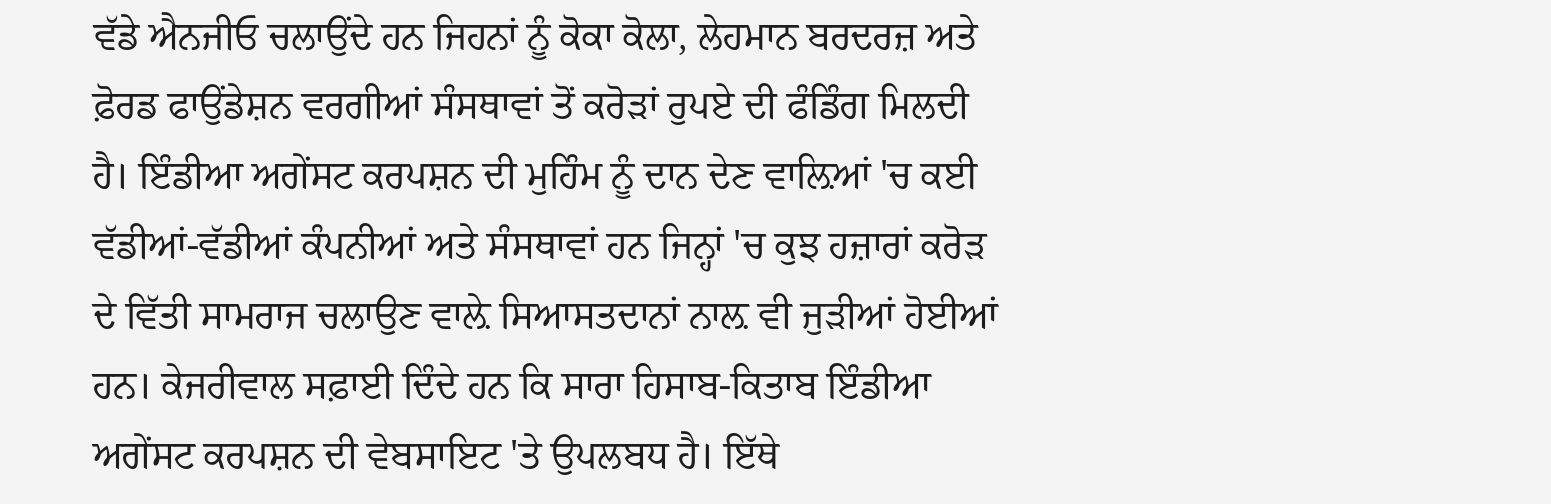ਵੱਡੇ ਐਨਜੀਓ ਚਲਾਉਂਦੇ ਹਨ ਜਿਹਨਾਂ ਨੂੰ ਕੋਕਾ ਕੋਲਾ, ਲੇਹਮਾਨ ਬਰਦਰਜ਼ ਅਤੇ ਫ਼ੋਰਡ ਫਾਉਂਡੇਸ਼ਨ ਵਰਗੀਆਂ ਸੰਸਥਾਵਾਂ ਤੋਂ ਕਰੋੜਾਂ ਰੁਪਏ ਦੀ ਫੰਡਿੰਗ ਮਿਲਦੀ ਹੈ। ਇੰਡੀਆ ਅਗੇਂਸਟ ਕਰਪਸ਼ਨ ਦੀ ਮੁਹਿੰਮ ਨੂੰ ਦਾਨ ਦੇਣ ਵਾਲ਼ਿਆਂ 'ਚ ਕਈ ਵੱਡੀਆਂ-ਵੱਡੀਆਂ ਕੰਪਨੀਆਂ ਅਤੇ ਸੰਸਥਾਵਾਂ ਹਨ ਜਿਨ੍ਹਾਂ 'ਚ ਕੁਝ ਹਜ਼ਾਰਾਂ ਕਰੋੜ ਦੇ ਵਿੱਤੀ ਸਾਮਰਾਜ ਚਲਾਉਣ ਵਾਲ਼ੇ ਸਿਆਸਤਦਾਨਾਂ ਨਾਲ਼ ਵੀ ਜੁੜੀਆਂ ਹੋਈਆਂ ਹਨ। ਕੇਜਰੀਵਾਲ ਸਫ਼ਾਈ ਦਿੰਦੇ ਹਨ ਕਿ ਸਾਰਾ ਹਿਸਾਬ-ਕਿਤਾਬ ਇੰਡੀਆ ਅਗੇਂਸਟ ਕਰਪਸ਼ਨ ਦੀ ਵੇਬਸਾਇਟ 'ਤੇ ਉਪਲਬਧ ਹੈ। ਇੱਥੇ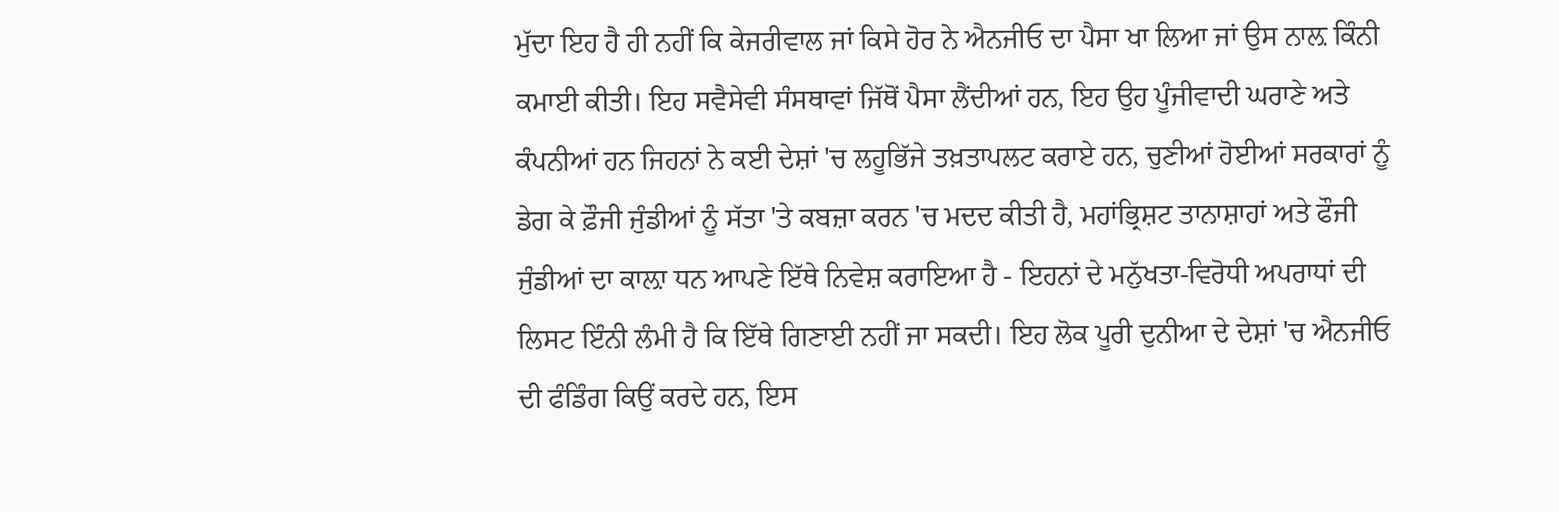ਮੁੱਦਾ ਇਹ ਹੈ ਹੀ ਨਹੀਂ ਕਿ ਕੇਜਰੀਵਾਲ ਜਾਂ ਕਿਸੇ ਹੋਰ ਨੇ ਐਨਜੀਓ ਦਾ ਪੈਸਾ ਖਾ ਲਿਆ ਜਾਂ ਉਸ ਨਾਲ਼ ਕਿੰਨੀ ਕਮਾਈ ਕੀਤੀ। ਇਹ ਸਵੈਸੇਵੀ ਸੰਸਥਾਵਾਂ ਜਿੱਥੋਂ ਪੈਸਾ ਲੈਂਦੀਆਂ ਹਨ, ਇਹ ਉਹ ਪੂੰਜੀਵਾਦੀ ਘਰਾਣੇ ਅਤੇ ਕੰਪਨੀਆਂ ਹਨ ਜਿਹਨਾਂ ਨੇ ਕਈ ਦੇਸ਼ਾਂ 'ਚ ਲਹੂਭਿੱਜੇ ਤਖ਼ਤਾਪਲਟ ਕਰਾਏ ਹਨ, ਚੁਣੀਆਂ ਹੋਈਆਂ ਸਰਕਾਰਾਂ ਨੂੰ ਡੇਗ ਕੇ ਫ਼ੌਜੀ ਜੁੰਡੀਆਂ ਨੂੰ ਸੱਤਾ 'ਤੇ ਕਬਜ਼ਾ ਕਰਨ 'ਚ ਮਦਦ ਕੀਤੀ ਹੈ, ਮਹਾਂਭ੍ਰਿਸ਼ਟ ਤਾਨਾਸ਼ਾਹਾਂ ਅਤੇ ਫੌਜੀ ਜੁੰਡੀਆਂ ਦਾ ਕਾਲ਼ਾ ਧਨ ਆਪਣੇ ਇੱਥੇ ਨਿਵੇਸ਼ ਕਰਾਇਆ ਹੈ - ਇਹਨਾਂ ਦੇ ਮਨੁੱਖਤਾ-ਵਿਰੋਧੀ ਅਪਰਾਧਾਂ ਦੀ ਲਿਸਟ ਇੰਨੀ ਲੰਮੀ ਹੈ ਕਿ ਇੱਥੇ ਗਿਣਾਈ ਨਹੀਂ ਜਾ ਸਕਦੀ। ਇਹ ਲੋਕ ਪੂਰੀ ਦੁਨੀਆ ਦੇ ਦੇਸ਼ਾਂ 'ਚ ਐਨਜੀਓ ਦੀ ਫੰਡਿੰਗ ਕਿਉਂ ਕਰਦੇ ਹਨ, ਇਸ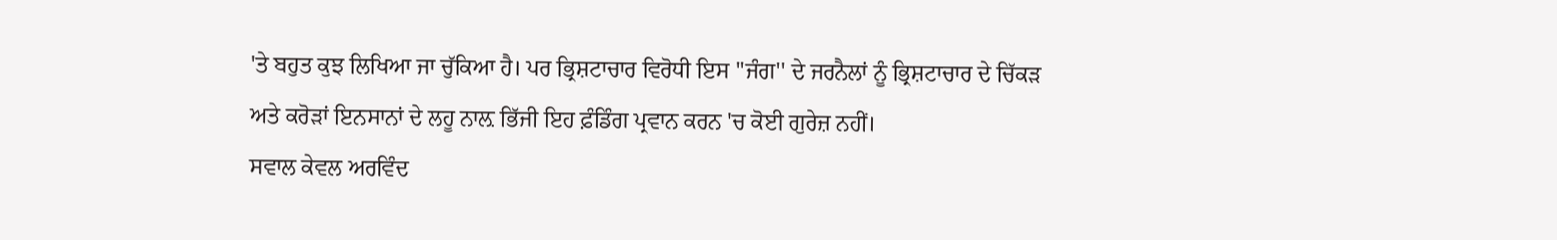'ਤੇ ਬਹੁਤ ਕੁਝ ਲਿਖਿਆ ਜਾ ਚੁੱਕਿਆ ਹੈ। ਪਰ ਭ੍ਰਿਸ਼ਟਾਚਾਰ ਵਿਰੋਧੀ ਇਸ ''ਜੰਗ'' ਦੇ ਜਰਨੈਲਾਂ ਨੂੰ ਭ੍ਰਿਸ਼ਟਾਚਾਰ ਦੇ ਚਿੱਕੜ ਅਤੇ ਕਰੋੜਾਂ ਇਨਸਾਨਾਂ ਦੇ ਲਹੂ ਨਾਲ਼ ਭਿੱਜੀ ਇਹ ਫ਼ੰਡਿੰਗ ਪ੍ਰਵਾਨ ਕਰਨ 'ਚ ਕੋਈ ਗੁਰੇਜ਼ ਨਹੀਂ।
ਸਵਾਲ ਕੇਵਲ ਅਰਵਿੰਦ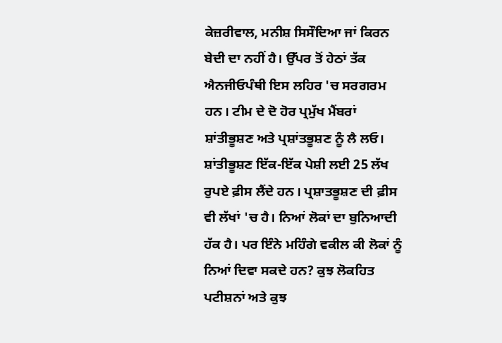ਕੇਜ਼ਰੀਵਾਲ, ਮਨੀਸ਼ ਸਿਸੌਦਿਆ ਜਾਂ ਕਿਰਨ ਬੇਦੀ ਦਾ ਨਹੀਂ ਹੈ। ਉੱਪਰ ਤੋਂ ਹੇਠਾਂ ਤੱਕ ਐਨਜੀਓਪੰਥੀ ਇਸ ਲਹਿਰ 'ਚ ਸਰਗਰਮ ਹਨ। ਟੀਮ ਦੇ ਦੋ ਹੋਰ ਪ੍ਰਮੁੱਖ ਮੈਂਬਰਾਂ ਸ਼ਾਂਤੀਭੂਸ਼ਣ ਅਤੇ ਪ੍ਰਸ਼ਾਂਤਭੂਸ਼ਣ ਨੂੰ ਲੈ ਲਓ। ਸ਼ਾਂਤੀਭੂਸ਼ਣ ਇੱਕ-ਇੱਕ ਪੇਸ਼ੀ ਲਈ 25 ਲੱਖ ਰੁਪਏ ਫ਼ੀਸ ਲੈਂਦੇ ਹਨ। ਪ੍ਰਸ਼ਾਤਭੂਸ਼ਣ ਦੀ ਫ਼ੀਸ ਵੀ ਲੱਖਾਂ 'ਚ ਹੈ। ਨਿਆਂ ਲੋਕਾਂ ਦਾ ਬੁਨਿਆਦੀ ਹੱਕ ਹੈ। ਪਰ ਇੰਨੇ ਮਹਿੰਗੇ ਵਕੀਲ ਕੀ ਲੋਕਾਂ ਨੂੰ ਨਿਆਂ ਦਿਵਾ ਸਕਦੇ ਹਨ? ਕੁਝ ਲੋਕਹਿਤ ਪਟੀਸ਼ਨਾਂ ਅਤੇ ਕੁਝ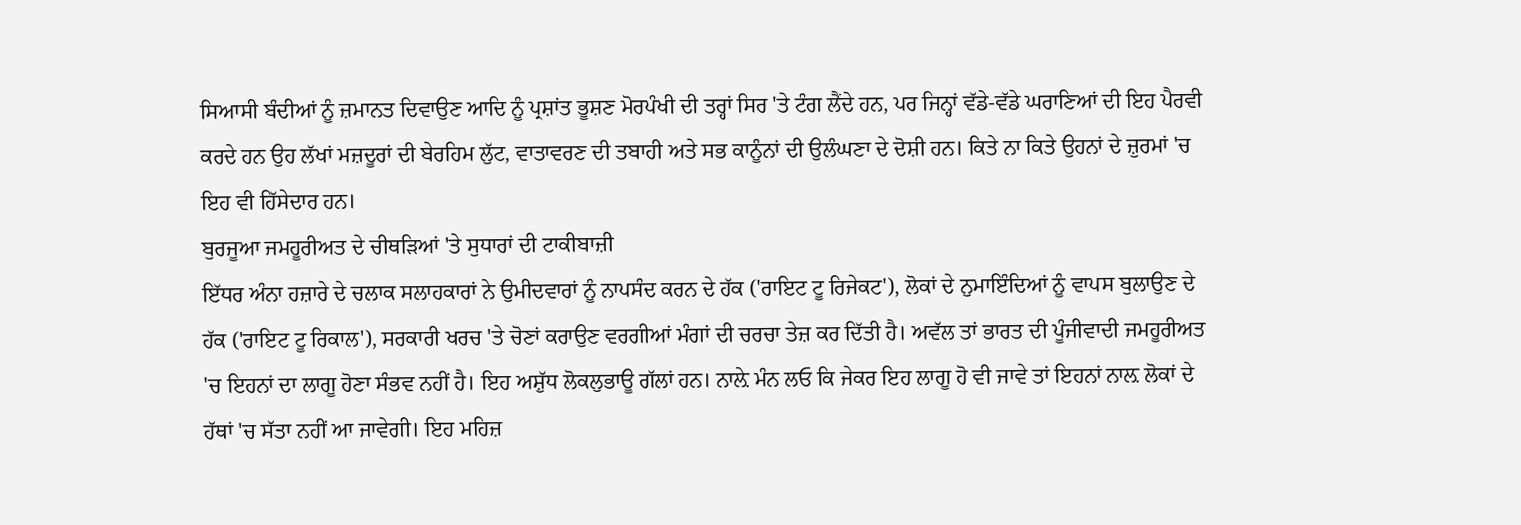ਸਿਆਸੀ ਬੰਦੀਆਂ ਨੂੰ ਜ਼ਮਾਨਤ ਦਿਵਾਉਣ ਆਦਿ ਨੂੰ ਪ੍ਰਸ਼ਾਂਤ ਭੂਸ਼ਣ ਮੋਰਪੰਖੀ ਦੀ ਤਰ੍ਹਾਂ ਸਿਰ 'ਤੇ ਟੰਗ ਲੈਂਦੇ ਹਨ, ਪਰ ਜਿਨ੍ਹਾਂ ਵੱਡੇ-ਵੱਡੇ ਘਰਾਣਿਆਂ ਦੀ ਇਹ ਪੈਰਵੀ ਕਰਦੇ ਹਨ ਉਹ ਲੱਖਾਂ ਮਜ਼ਦੂਰਾਂ ਦੀ ਬੇਰਹਿਮ ਲੁੱਟ, ਵਾਤਾਵਰਣ ਦੀ ਤਬਾਹੀ ਅਤੇ ਸਭ ਕਾਨੂੰਨਾਂ ਦੀ ਉਲੰਘਣਾ ਦੇ ਦੋਸ਼ੀ ਹਨ। ਕਿਤੇ ਨਾ ਕਿਤੇ ਉਹਨਾਂ ਦੇ ਜ਼ੁਰਮਾਂ 'ਚ ਇਹ ਵੀ ਹਿੱਸੇਦਾਰ ਹਨ।
ਬੁਰਜੂਆ ਜਮਹੂਰੀਅਤ ਦੇ ਚੀਥੜਿਆਂ 'ਤੇ ਸੁਧਾਰਾਂ ਦੀ ਟਾਕੀਬਾਜ਼ੀ
ਇੱਧਰ ਅੰਨਾ ਹਜ਼ਾਰੇ ਦੇ ਚਲਾਕ ਸਲਾਹਕਾਰਾਂ ਨੇ ਉਮੀਦਵਾਰਾਂ ਨੂੰ ਨਾਪਸੰਦ ਕਰਨ ਦੇ ਹੱਕ ('ਰਾਇਟ ਟੂ ਰਿਜੇਕਟ'), ਲੋਕਾਂ ਦੇ ਨੁਮਾਇੰਦਿਆਂ ਨੂੰ ਵਾਪਸ ਬੁਲਾਉਣ ਦੇ ਹੱਕ ('ਰਾਇਟ ਟੂ ਰਿਕਾਲ'), ਸਰਕਾਰੀ ਖਰਚ 'ਤੇ ਚੋਣਾਂ ਕਰਾਉਣ ਵਰਗੀਆਂ ਮੰਗਾਂ ਦੀ ਚਰਚਾ ਤੇਜ਼ ਕਰ ਦਿੱਤੀ ਹੈ। ਅਵੱਲ ਤਾਂ ਭਾਰਤ ਦੀ ਪੂੰਜੀਵਾਦੀ ਜਮਹੂਰੀਅਤ 'ਚ ਇਹਨਾਂ ਦਾ ਲਾਗੂ ਹੋਣਾ ਸੰਭਵ ਨਹੀਂ ਹੈ। ਇਹ ਅਸ਼ੁੱਧ ਲੋਕਲੁਭਾਊ ਗੱਲਾਂ ਹਨ। ਨਾਲ਼ੇ ਮੰਨ ਲਓ ਕਿ ਜੇਕਰ ਇਹ ਲਾਗੂ ਹੋ ਵੀ ਜਾਵੇ ਤਾਂ ਇਹਨਾਂ ਨਾਲ਼ ਲੋਕਾਂ ਦੇ ਹੱਥਾਂ 'ਚ ਸੱਤਾ ਨਹੀਂ ਆ ਜਾਵੇਗੀ। ਇਹ ਮਹਿਜ਼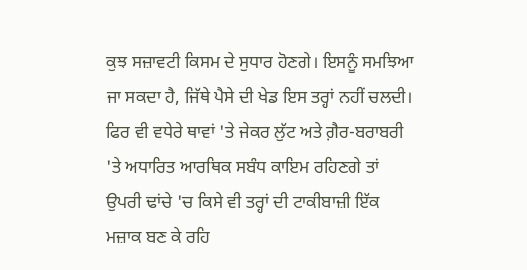ਕੁਝ ਸਜ਼ਾਵਟੀ ਕਿਸਮ ਦੇ ਸੁਧਾਰ ਹੋਣਗੇ। ਇਸਨੂੰ ਸਮਝਿਆ ਜਾ ਸਕਦਾ ਹੈ, ਜਿੱਥੇ ਪੈਸੇ ਦੀ ਖੇਡ ਇਸ ਤਰ੍ਹਾਂ ਨਹੀਂ ਚਲਦੀ। ਫਿਰ ਵੀ ਵਧੇਰੇ ਥਾਵਾਂ 'ਤੇ ਜੇਕਰ ਲੁੱਟ ਅਤੇ ਗ਼ੈਰ-ਬਰਾਬਰੀ 'ਤੇ ਅਧਾਰਿਤ ਆਰਥਿਕ ਸਬੰਧ ਕਾਇਮ ਰਹਿਣਗੇ ਤਾਂ ਉਪਰੀ ਢਾਂਚੇ 'ਚ ਕਿਸੇ ਵੀ ਤਰ੍ਹਾਂ ਦੀ ਟਾਕੀਬਾਜ਼ੀ ਇੱਕ ਮਜ਼ਾਕ ਬਣ ਕੇ ਰਹਿ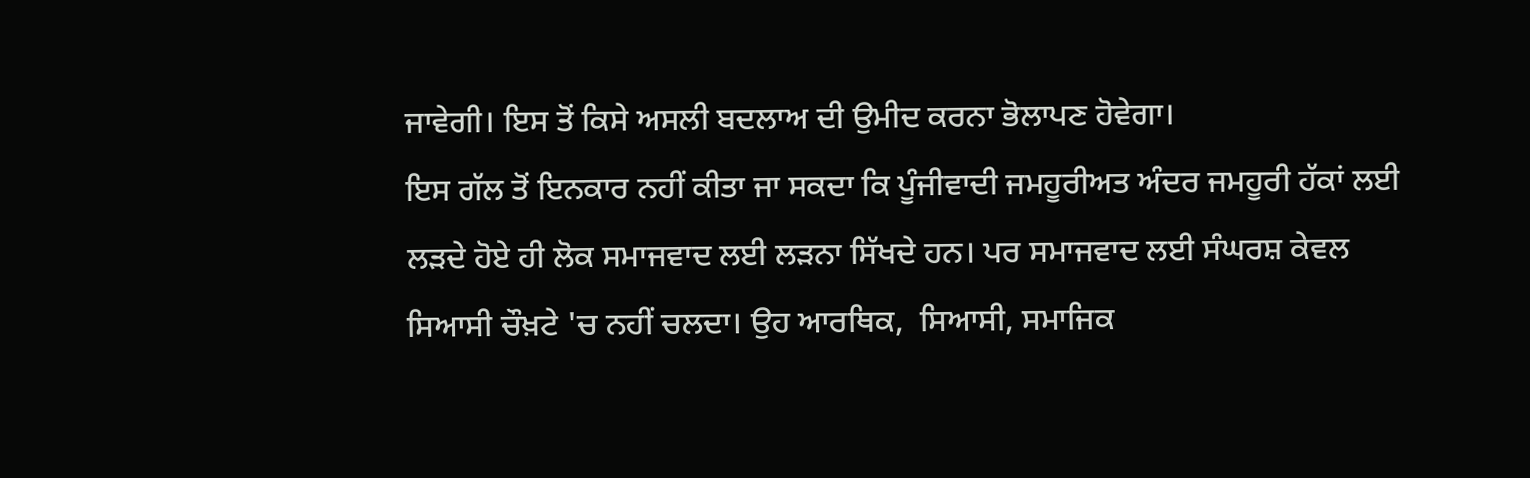ਜਾਵੇਗੀ। ਇਸ ਤੋਂ ਕਿਸੇ ਅਸਲੀ ਬਦਲਾਅ ਦੀ ਉਮੀਦ ਕਰਨਾ ਭੋਲਾਪਣ ਹੋਵੇਗਾ।
ਇਸ ਗੱਲ ਤੋਂ ਇਨਕਾਰ ਨਹੀਂ ਕੀਤਾ ਜਾ ਸਕਦਾ ਕਿ ਪੂੰਜੀਵਾਦੀ ਜਮਹੂਰੀਅਤ ਅੰਦਰ ਜਮਹੂਰੀ ਹੱਕਾਂ ਲਈ ਲੜਦੇ ਹੋਏ ਹੀ ਲੋਕ ਸਮਾਜਵਾਦ ਲਈ ਲੜਨਾ ਸਿੱਖਦੇ ਹਨ। ਪਰ ਸਮਾਜਵਾਦ ਲਈ ਸੰਘਰਸ਼ ਕੇਵਲ ਸਿਆਸੀ ਚੌਖ਼ਟੇ 'ਚ ਨਹੀਂ ਚਲਦਾ। ਉਹ ਆਰਥਿਕ,  ਸਿਆਸੀ, ਸਮਾਜਿਕ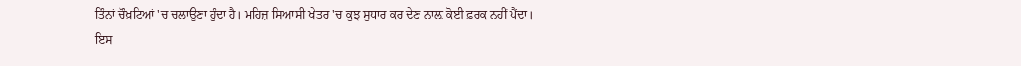ਤਿੰਨਾਂ ਚੌਖ਼ਟਿਆਂ 'ਚ ਚਲਾਉਣਾ ਹੁੰਦਾ ਹੈ। ਮਹਿਜ਼ ਸਿਆਸੀ ਖੇਤਰ 'ਚ ਕੁਝ ਸੁਧਾਰ ਕਰ ਦੇਣ ਨਾਲ਼ ਕੋਈ ਫ਼ਰਕ ਨਹੀਂ ਪੈਂਦਾ।
ਇਸ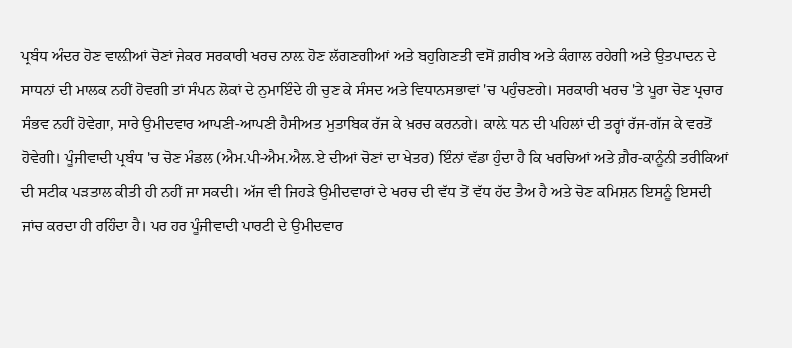ਪ੍ਰਬੰਧ ਅੰਦਰ ਹੋਣ ਵਾਲ਼ੀਆਂ ਚੋਣਾਂ ਜੇਕਰ ਸਰਕਾਰੀ ਖਰਚ ਨਾਲ਼ ਹੋਣ ਲੱਗਣਗੀਆਂ ਅਤੇ ਬਹੁਗਿਣਤੀ ਵਸੋਂ ਗ਼ਰੀਬ ਅਤੇ ਕੰਗਾਲ ਰਹੇਗੀ ਅਤੇ ਉਤਪਾਦਨ ਦੇ ਸਾਧਨਾਂ ਦੀ ਮਾਲਕ ਨਹੀਂ ਹੋਵਗੀ ਤਾਂ ਸੰਪਨ ਲੋਕਾਂ ਦੇ ਨੁਮਾਇੰਦੇ ਹੀ ਚੁਣ ਕੇ ਸੰਸਦ ਅਤੇ ਵਿਧਾਨਸਭਾਵਾਂ 'ਚ ਪਹੁੰਚਣਗੇ। ਸਰਕਾਰੀ ਖਰਚ 'ਤੇ ਪੂਰਾ ਚੋਣ ਪ੍ਰਚਾਰ ਸੰਭਵ ਨਹੀਂ ਹੋਵੇਗਾ, ਸਾਰੇ ਉਮੀਦਵਾਰ ਆਪਣੀ-ਆਪਣੀ ਹੈਸੀਅਤ ਮੁਤਾਬਿਕ ਰੱਜ ਕੇ ਖ਼ਰਚ ਕਰਨਗੇ। ਕਾਲ਼ੇ ਧਨ ਦੀ ਪਹਿਲਾਂ ਦੀ ਤਰ੍ਹਾਂ ਰੱਜ-ਗੱਜ ਕੇ ਵਰਤੋਂ ਹੋਵੇਗੀ। ਪੂੰਜੀਵਾਦੀ ਪ੍ਰਬੰਧ 'ਚ ਚੋਣ ਮੰਡਲ (ਐਮ.ਪੀ-ਐਮ.ਐਲ.ਏ ਦੀਆਂ ਚੋਣਾਂ ਦਾ ਖੇਤਰ) ਇੰਨਾਂ ਵੱਡਾ ਹੁੰਦਾ ਹੈ ਕਿ ਖਰਚਿਆਂ ਅਤੇ ਗ਼ੈਰ-ਕਾਨੂੰਨੀ ਤਰੀਕਿਆਂ ਦੀ ਸਟੀਕ ਪੜਤਾਲ ਕੀਤੀ ਹੀ ਨਹੀਂ ਜਾ ਸਕਦੀ। ਅੱਜ ਵੀ ਜਿਹੜੇ ਉਮੀਦਵਾਰਾਂ ਦੇ ਖਰਚ ਦੀ ਵੱਧ ਤੋਂ ਵੱਧ ਹੱਦ ਤੈਅ ਹੈ ਅਤੇ ਚੋਣ ਕਮਿਸ਼ਨ ਇਸਨੂੰ ਇਸਦੀ ਜਾਂਚ ਕਰਦਾ ਹੀ ਰਹਿੰਦਾ ਹੈ। ਪਰ ਹਰ ਪੂੰਜੀਵਾਦੀ ਪਾਰਟੀ ਦੇ ਉਮੀਦਵਾਰ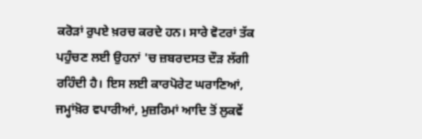ਕਰੋੜਾਂ ਰੁਪਏ ਖ਼ਰਚ ਕਰਦੇ ਹਨ। ਸਾਰੇ ਵੋਟਰਾਂ ਤੱਕ ਪਹੁੰਚਣ ਲਈ ਉਹਨਾਂ 'ਚ ਜ਼ਬਰਦਸਤ ਦੌੜ ਲੱਗੀ ਰਹਿੰਦੀ ਹੈ। ਇਸ ਲਈ ਕਾਰਪੋਰੇਟ ਘਰਾਣਿਆਂ, ਜਮ੍ਹਾਂਖ਼ੋਰ ਵਪਾਰੀਆਂ, ਮੁਜ਼ਰਿਮਾਂ ਆਦਿ ਤੋਂ ਲੁਕਵੇਂ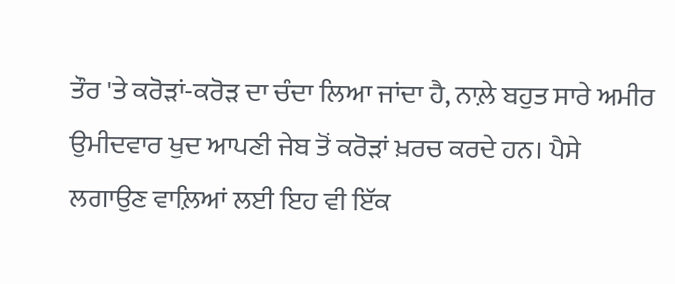ਤੌਰ 'ਤੇ ਕਰੋੜਾਂ-ਕਰੋੜ ਦਾ ਚੰਦਾ ਲਿਆ ਜਾਂਦਾ ਹੈ, ਨਾਲ਼ੇ ਬਹੁਤ ਸਾਰੇ ਅਮੀਰ ਉਮੀਦਵਾਰ ਖੁਦ ਆਪਣੀ ਜੇਬ ਤੋਂ ਕਰੋੜਾਂ ਖ਼ਰਚ ਕਰਦੇ ਹਨ। ਪੈਸੇ ਲਗਾਉਣ ਵਾਲ਼ਿਆਂ ਲਈ ਇਹ ਵੀ ਇੱਕ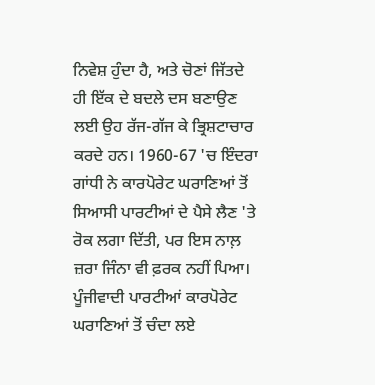ਨਿਵੇਸ਼ ਹੁੰਦਾ ਹੈ, ਅਤੇ ਚੋਣਾਂ ਜਿੱਤਦੇ ਹੀ ਇੱਕ ਦੇ ਬਦਲੇ ਦਸ ਬਣਾਉਣ ਲਈ ਉਹ ਰੱਜ-ਗੱਜ ਕੇ ਭ੍ਰਿਸ਼ਟਾਚਾਰ ਕਰਦੇ ਹਨ। 1960-67 'ਚ ਇੰਦਰਾ ਗਾਂਧੀ ਨੇ ਕਾਰਪੋਰੇਟ ਘਰਾਣਿਆਂ ਤੋਂ ਸਿਆਸੀ ਪਾਰਟੀਆਂ ਦੇ ਪੈਸੇ ਲੈਣ 'ਤੇ ਰੋਕ ਲਗਾ ਦਿੱਤੀ, ਪਰ ਇਸ ਨਾਲ਼ ਜ਼ਰਾ ਜਿੰਨਾ ਵੀ ਫ਼ਰਕ ਨਹੀਂ ਪਿਆ। ਪੂੰਜੀਵਾਦੀ ਪਾਰਟੀਆਂ ਕਾਰਪੋਰੇਟ ਘਰਾਣਿਆਂ ਤੋਂ ਚੰਦਾ ਲਏ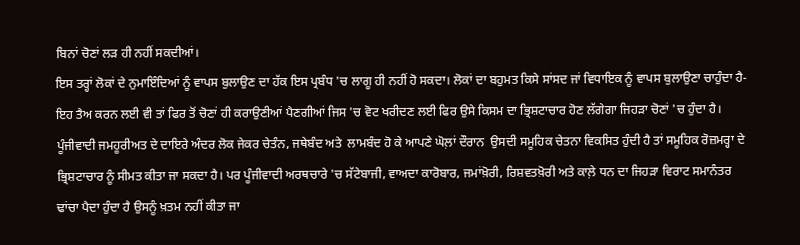ਬਿਨਾਂ ਚੋਣਾਂ ਲੜ ਹੀ ਨਹੀਂ ਸਕਦੀਆਂ।
ਇਸ ਤਰ੍ਹਾਂ ਲੋਕਾਂ ਦੇ ਨੁਮਾਇੰਦਿਆਂ ਨੂੰ ਵਾਪਸ ਬੁਲਾਉਣ ਦਾ ਹੱਕ ਇਸ ਪ੍ਰਬੰਧ 'ਚ ਲਾਗੂ ਹੀ ਨਹੀਂ ਹੋ ਸਕਦਾ। ਲੋਕਾਂ ਦਾ ਬਹੁਮਤ ਕਿਸੇ ਸਾਂਸਦ ਜਾਂ ਵਿਧਾਇਕ ਨੂੰ ਵਾਪਸ ਬੁਲਾਉਣਾ ਚਾਹੁੰਦਾ ਹੈ- ਇਹ ਤੈਅ ਕਰਨ ਲਈ ਵੀ ਤਾਂ ਫਿਰ ਤੋਂ ਚੋਣਾਂ ਹੀ ਕਰਾਉਣੀਆਂ ਪੈਣਗੀਆਂ ਜਿਸ 'ਚ ਵੋਟ ਖਰੀਦਣ ਲਈ ਫਿਰ ਉਸੇ ਕਿਸਮ ਦਾ ਭ੍ਰਿਸ਼ਟਾਚਾਰ ਹੋਣ ਲੱਗੇਗਾ ਜਿਹੜਾ ਚੋਣਾਂ 'ਚ ਹੁੰਦਾ ਹੈ।
ਪੂੰਜੀਵਾਦੀ ਜਮਹੂਰੀਅਤ ਦੇ ਦਾਇਰੇ ਅੰਦਰ ਲੋਕ ਜੇਕਰ ਚੇਤੰਨ, ਜਥੇਬੰਦ ਅਤੇ  ਲਾਮਬੰਦ ਹੋ ਕੇ ਆਪਣੇ ਘੋਲ਼ਾਂ ਦੌਰਾਨ  ਉਸਦੀ ਸਮੂਹਿਕ ਚੇਤਨਾ ਵਿਕਸਿਤ ਹੁੰਦੀ ਹੈ ਤਾਂ ਸਮੂਹਿਕ ਰੋਜ਼ਮਰ੍ਹਾ ਦੇ ਭ੍ਰਿਸ਼ਟਾਚਾਰ ਨੂੰ ਸੀਮਤ ਕੀਤਾ ਜਾ ਸਕਦਾ ਹੈ। ਪਰ ਪੂੰਜੀਵਾਦੀ ਅਰਥਚਾਰੇ 'ਚ ਸੱਟੇਬਾਜੀ, ਵਾਅਦਾ ਕਾਰੋਬਾਰ, ਜਮਾਂਖ਼ੋਰੀ, ਰਿਸ਼ਵਤਖ਼ੋਰੀ ਅਤੇ ਕਾਲ਼ੇ ਧਨ ਦਾ ਜਿਹੜਾ ਵਿਰਾਟ ਸਮਾਨੰਤਰ ਢਾਂਚਾ ਪੈਦਾ ਹੁੰਦਾ ਹੈ ਉਸਨੂੰ ਖ਼ਤਮ ਨਹੀਂ ਕੀਤਾ ਜਾ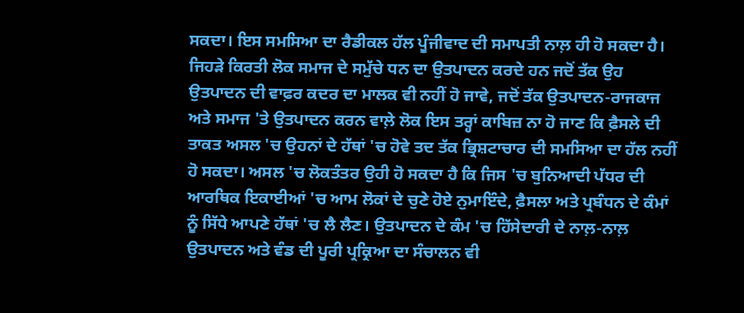ਸਕਦਾ। ਇਸ ਸਮਸਿਆ ਦਾ ਰੈਡੀਕਲ ਹੱਲ ਪੂੰਜੀਵਾਦ ਦੀ ਸਮਾਪਤੀ ਨਾਲ਼ ਹੀ ਹੋ ਸਕਦਾ ਹੈ। ਜਿਹੜੇ ਕਿਰਤੀ ਲੋਕ ਸਮਾਜ ਦੇ ਸਮੁੱਚੇ ਧਨ ਦਾ ਉਤਪਾਦਨ ਕਰਦੇ ਹਨ ਜਦੋਂ ਤੱਕ ਉਹ ਉਤਪਾਦਨ ਦੀ ਵਾਫ਼ਰ ਕਦਰ ਦਾ ਮਾਲਕ ਵੀ ਨਹੀਂ ਹੋ ਜਾਵੇ, ਜਦੋਂ ਤੱਕ ਉਤਪਾਦਨ-ਰਾਜਕਾਜ ਅਤੇ ਸਮਾਜ 'ਤੇ ਉਤਪਾਦਨ ਕਰਨ ਵਾਲ਼ੇ ਲੋਕ ਇਸ ਤਰ੍ਹਾਂ ਕਾਬਿਜ਼ ਨਾ ਹੋ ਜਾਣ ਕਿ ਫ਼ੈਸਲੇ ਦੀ ਤਾਕਤ ਅਸਲ 'ਚ ਉਹਨਾਂ ਦੇ ਹੱਥਾਂ 'ਚ ਹੋਵੇ ਤਦ ਤੱਕ ਭ੍ਰਿਸ਼ਟਾਚਾਰ ਦੀ ਸਮਸਿਆ ਦਾ ਹੱਲ ਨਹੀਂ ਹੋ ਸਕਦਾ। ਅਸਲ 'ਚ ਲੋਕਤੰਤਰ ਉਹੀ ਹੋ ਸਕਦਾ ਹੈ ਕਿ ਜਿਸ 'ਚ ਬੁਨਿਆਦੀ ਪੱਧਰ ਦੀ ਆਰਥਿਕ ਇਕਾਈਆਂ 'ਚ ਆਮ ਲੋਕਾਂ ਦੇ ਚੁਣੇ ਹੋਏ ਨੁਮਾਇੰਦੇ, ਫ਼ੈਸਲਾ ਅਤੇ ਪ੍ਰਬੰਧਨ ਦੇ ਕੰਮਾਂ ਨੂੰ ਸਿੱਧੇ ਆਪਣੇ ਹੱਥਾਂ 'ਚ ਲੈ ਲੈਣ। ਉਤਪਾਦਨ ਦੇ ਕੰਮ 'ਚ ਹਿੱਸੇਦਾਰੀ ਦੇ ਨਾਲ਼-ਨਾਲ਼ ਉਤਪਾਦਨ ਅਤੇ ਵੰਡ ਦੀ ਪੂਰੀ ਪ੍ਰਕ੍ਰਿਆ ਦਾ ਸੰਚਾਲਨ ਵੀ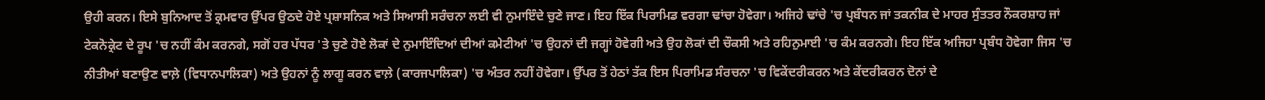ਉਹੀ ਕਰਨ। ਇਸੇ ਬੁਨਿਆਦ ਤੋਂ ਕ੍ਰਮਵਾਰ ਉੱਪਰ ਉਠਦੇ ਹੋਏ ਪ੍ਰਸ਼ਾਸਨਿਕ ਅਤੇ ਸਿਆਸੀ ਸਰੰਚਨਾ ਲਈ ਵੀ ਨੁਮਾਇੰਦੇ ਚੁਣੇ ਜਾਣ। ਇਹ ਇੱਕ ਪਿਰਾਮਿਡ ਵਰਗਾ ਢਾਂਚਾ ਹੋਵੇਗਾ। ਅਜਿਹੇ ਢਾਂਚੇ 'ਚ ਪ੍ਰਬੰਧਨ ਜਾਂ ਤਕਨੀਕ ਦੇ ਮਾਹਰ ਸੁੰਤਤਰ ਨੌਕਰਸ਼ਾਹ ਜਾਂ ਟੇਕਨੋਕ੍ਰੇਟ ਦੇ ਰੂਪ 'ਚ ਨਹੀਂ ਕੰਮ ਕਰਨਗੇ, ਸਗੋਂ ਹਰ ਪੱਧਰ 'ਤੇ ਚੁਣੇ ਹੋਏ ਲੋਕਾਂ ਦੇ ਨੁਮਾਇੰਦਿਆਂ ਦੀਆਂ ਕਮੇਟੀਆਂ 'ਚ ਉਹਨਾਂ ਦੀ ਜਗ੍ਹਾਂ ਹੋਵੇਗੀ ਅਤੇ ਉਹ ਲੋਕਾਂ ਦੀ ਚੌਕਸੀ ਅਤੇ ਰਹਿਨੁਮਾਈ 'ਚ ਕੰਮ ਕਰਨਗੇ। ਇਹ ਇੱਕ ਅਜਿਹਾ ਪ੍ਰਬੰਧ ਹੋਵੇਗਾ ਜਿਸ 'ਚ ਨੀਤੀਆਂ ਬਣਾਉਣ ਵਾਲ਼ੇ (ਵਿਧਾਨਪਾਲਿਕਾ) ਅਤੇ ਉਹਨਾਂ ਨੂੰ ਲਾਗੂ ਕਰਨ ਵਾਲ਼ੇ (ਕਾਰਜਪਾਲਿਕਾ) 'ਚ ਅੰਤਰ ਨਹੀਂ ਹੋਵੇਗਾ। ਉੱਪਰ ਤੋਂ ਹੇਠਾਂ ਤੱਕ ਇਸ ਪਿਰਾਮਿਡ ਸੰਰਚਨਾ 'ਚ ਵਿਕੇਂਦਰੀਕਰਨ ਅਤੇ ਕੇਂਦਰੀਕਰਨ ਦੋਨਾਂ ਦੇ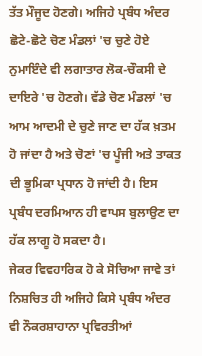ਤੱਤ ਮੌਜੂਦ ਹੋਣਗੇ। ਅਜਿਹੇ ਪ੍ਰਬੰਧ ਅੰਦਰ ਛੋਟੇ-ਛੋਟੇ ਚੋਣ ਮੰਡਲਾਂ 'ਚ ਚੁਣੇ ਹੋਏ ਨੁਮਾਇੰਦੇ ਵੀ ਲਗਾਤਾਰ ਲੋਕ-ਚੌਕਸੀ ਦੇ ਦਾਇਰੇ 'ਚ ਹੋਣਗੇ। ਵੱਡੇ ਚੋਣ ਮੰਡਲਾਂ 'ਚ ਆਮ ਆਦਮੀ ਦੇ ਚੁਣੇ ਜਾਣ ਦਾ ਹੱਕ ਖ਼ਤਮ ਹੋ ਜਾਂਦਾ ਹੈ ਅਤੇ ਚੋਣਾਂ 'ਚ ਪੂੰਜੀ ਅਤੇ ਤਾਕਤ ਦੀ ਭੂਮਿਕਾ ਪ੍ਰਧਾਨ ਹੋ ਜਾਂਦੀ ਹੈ। ਇਸ ਪ੍ਰਬੰਧ ਦਰਮਿਆਨ ਹੀ ਵਾਪਸ ਬੁਲਾਉਣ ਦਾ ਹੱਕ ਲਾਗੂ ਹੋ ਸਕਦਾ ਹੈ।
ਜੇਕਰ ਵਿਵਹਾਰਿਕ ਹੋ ਕੇ ਸੋਚਿਆ ਜਾਵੇ ਤਾਂ ਨਿਸ਼ਚਿਤ ਹੀ ਅਜਿਹੇ ਕਿਸੇ ਪ੍ਰਬੰਧ ਅੰਦਰ ਵੀ ਨੌਕਰਸ਼ਾਹਾਨਾ ਪ੍ਰਵਿਰਤੀਆਂ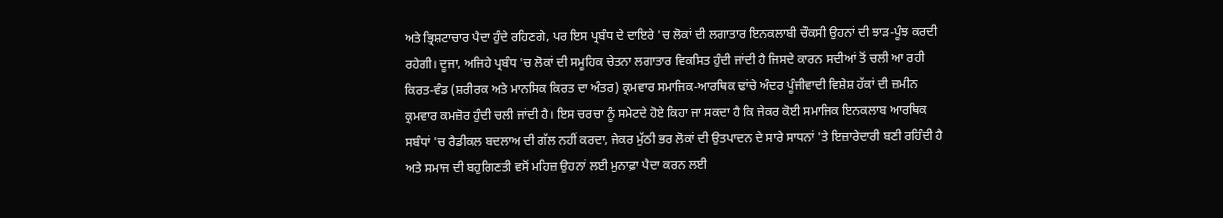ਅਤੇ ਭ੍ਰਿਸ਼ਟਾਚਾਰ ਪੈਦਾ ਹੁੰਦੇ ਰਹਿਣਗੇ, ਪਰ ਇਸ ਪ੍ਰਬੰਧ ਦੇ ਦਾਇਰੇ 'ਚ ਲੋਕਾਂ ਦੀ ਲਗਾਤਾਰ ਇਨਕਲਾਬੀ ਚੌਕਸੀ ਉਹਨਾਂ ਦੀ ਝਾੜ-ਪੂੰਝ ਕਰਦੀ ਰਹੇਗੀ। ਦੂਜਾ, ਅਜਿਹੇ ਪ੍ਰਬੰਧ 'ਚ ਲੋਕਾਂ ਦੀ ਸਮੂਹਿਕ ਚੇਤਨਾ ਲਗਾਤਾਰ ਵਿਕਸਿਤ ਹੁੰਦੀ ਜਾਂਦੀ ਹੈ ਜਿਸਦੇ ਕਾਰਨ ਸਦੀਆਂ ਤੋਂ ਚਲੀ ਆ ਰਹੀ ਕਿਰਤ-ਵੰਡ (ਸ਼ਰੀਰਕ ਅਤੇ ਮਾਨਸਿਕ ਕਿਰਤ ਦਾ ਅੰਤਰ) ਕ੍ਰਮਵਾਰ ਸਮਾਜਿਕ-ਆਰਥਿਕ ਢਾਂਚੇ ਅੰਦਰ ਪੂੰਜੀਵਾਦੀ ਵਿਸ਼ੇਸ਼ ਹੱਕਾਂ ਦੀ ਜ਼ਮੀਨ ਕ੍ਰਮਵਾਰ ਕਮਜ਼ੋਰ ਹੁੰਦੀ ਚਲੀ ਜਾਂਦੀ ਹੈ। ਇਸ ਚਰਚਾ ਨੂੰ ਸਮੇਟਦੇ ਹੋਏ ਕਿਹਾ ਜਾ ਸਕਦਾ ਹੈ ਕਿ ਜੇਕਰ ਕੋਈ ਸਮਾਜਿਕ ਇਨਕਲਾਬ ਆਰਥਿਕ ਸਬੰਧਾਂ 'ਚ ਰੈਡੀਕਲ ਬਦਲਾਅ ਦੀ ਗੱਲ ਨਹੀਂ ਕਰਦਾ, ਜੇਕਰ ਮੁੱਠੀ ਭਰ ਲੋਕਾਂ ਦੀ ਉਤਪਾਦਨ ਦੇ ਸਾਰੇ ਸਾਧਨਾਂ 'ਤੇ ਇਜ਼ਾਰੇਦਾਰੀ ਬਣੀ ਰਹਿੰਦੀ ਹੈ ਅਤੇ ਸਮਾਜ ਦੀ ਬਹੁਗਿਣਤੀ ਵਸੋਂ ਮਹਿਜ਼ ਉਹਨਾਂ ਲਈ ਮੁਨਾਫ਼ਾ ਪੈਦਾ ਕਰਨ ਲਈ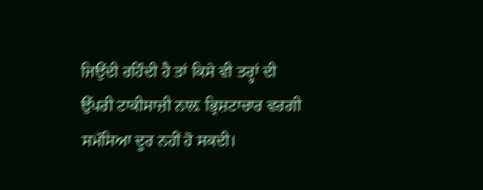ਜਿਉਂਦੀ ਰਹਿੰਦੀ ਹੈ ਤਾਂ ਕਿਸੇ ਵੀ ਤਰ੍ਹਾਂ ਦੀ ਉੱਪਰੀ ਟਾਕੀਸਾਜ਼ੀ ਨਾਲ਼ ਭ੍ਰਿਸ਼ਟਾਚਾਰ ਵਰਗੀ ਸਮੱਸਿਆ ਦੂਰ ਨਹੀਂ ਹੋ ਸਕਦੀ।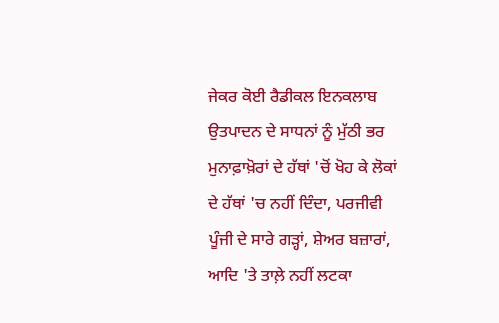ਜੇਕਰ ਕੋਈ ਰੈਡੀਕਲ ਇਨਕਲਾਬ ਉਤਪਾਦਨ ਦੇ ਸਾਧਨਾਂ ਨੂੰ ਮੁੱਠੀ ਭਰ ਮੁਨਾਫ਼ਾਖ਼ੋਰਾਂ ਦੇ ਹੱਥਾਂ 'ਚੋਂ ਖੋਹ ਕੇ ਲੋਕਾਂ ਦੇ ਹੱਥਾਂ 'ਚ ਨਹੀਂ ਦਿੰਦਾ, ਪਰਜੀਵੀ ਪੂੰਜੀ ਦੇ ਸਾਰੇ ਗੜ੍ਹਾਂ, ਸ਼ੇਅਰ ਬਜ਼ਾਰਾਂ, ਆਦਿ 'ਤੇ ਤਾਲ਼ੇ ਨਹੀਂ ਲਟਕਾ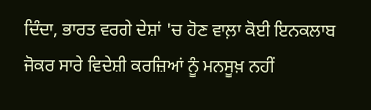ਦਿੰਦਾ, ਭਾਰਤ ਵਰਗੇ ਦੇਸ਼ਾਂ 'ਚ ਹੋਣ ਵਾਲ਼ਾ ਕੋਈ ਇਨਕਲਾਬ ਜੋਕਰ ਸਾਰੇ ਵਿਦੇਸ਼ੀ ਕਰਜ਼ਿਆਂ ਨੂੰ ਮਨਸੂਖ਼ ਨਹੀਂ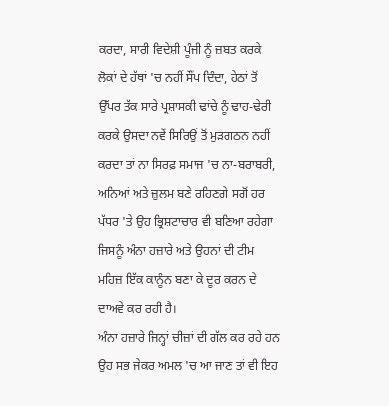ਕਰਦਾ, ਸਾਰੀ ਵਿਦੇਸ਼ੀ ਪੂੰਜੀ ਨੂੰ ਜ਼ਬਤ ਕਰਕੇ ਲੋਕਾਂ ਦੇ ਹੱਥਾਂ 'ਚ ਨਹੀਂ ਸੌਂਪ ਦਿੰਦਾ, ਹੇਠਾਂ ਤੋਂ ਉੱਪਰ ਤੱਕ ਸਾਰੇ ਪ੍ਰਸ਼ਾਸਕੀ ਢਾਂਚੇ ਨੂੰ ਢਾਹ-ਢੇਰੀ ਕਰਕੇ ਉਸਦਾ ਨਵੇਂ ਸਿਰਿਉਂ ਤੋਂ ਮੁੜਗਠਨ ਨਹੀਂ ਕਰਦਾ ਤਾਂ ਨਾ ਸਿਰਫ਼ ਸਮਾਜ 'ਚ ਨਾ-ਬਰਾਬਰੀ, ਅਨਿਆਂ ਅਤੇ ਜ਼ੁਲਮ ਬਣੇ ਰਹਿਣਗੇ ਸਗੋਂ ਹਰ ਪੱਧਰ 'ਤੇ ਉਹ ਭ੍ਰਿਸ਼ਟਾਚਾਰ ਵੀ ਬਣਿਆ ਰਹੇਗਾ ਜਿਸਨੂੰ ਅੰਨਾ ਹਜ਼ਾਰੇ ਅਤੇ ਉਹਨਾਂ ਦੀ ਟੀਮ ਮਹਿਜ਼ ਇੱਕ ਕਾਨੂੰਨ ਬਣਾ ਕੇ ਦੂਰ ਕਰਨ ਦੇ ਦਾਅਵੇ ਕਰ ਰਹੀ ਹੈ।
ਅੰਨਾ ਹਜ਼ਾਰੇ ਜਿਨ੍ਹਾਂ ਚੀਜ਼ਾਂ ਦੀ ਗੱਲ ਕਰ ਰਹੇ ਹਨ ਉਹ ਸਭ ਜੇਕਰ ਅਮਲ 'ਚ ਆ ਜਾਣ ਤਾਂ ਵੀ ਇਹ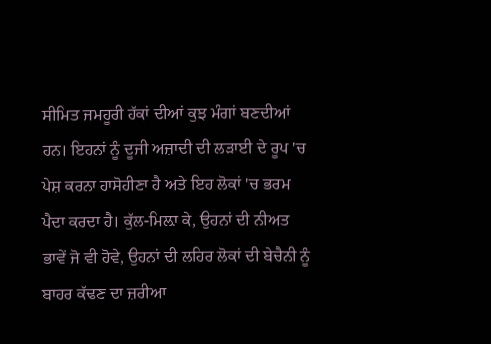ਸੀਮਿਤ ਜਮਹੂਰੀ ਹੱਕਾਂ ਦੀਆਂ ਕੁਝ ਮੰਗਾਂ ਬਣਦੀਆਂ ਹਨ। ਇਹਨਾਂ ਨੂੰ ਦੂਜੀ ਅਜ਼ਾਦੀ ਦੀ ਲੜਾਈ ਦੇ ਰੂਪ 'ਚ ਪੇਸ਼ ਕਰਨਾ ਹਾਸੋਹੀਣਾ ਹੈ ਅਤੇ ਇਹ ਲੋਕਾਂ 'ਚ ਭਰਮ ਪੈਦਾ ਕਰਦਾ ਹੈ। ਕੁੱਲ-ਮਿਲ਼ਾ ਕੇ, ਉਹਨਾਂ ਦੀ ਨੀਅਤ ਭਾਵੇਂ ਜੋ ਵੀ ਹੋਵੇ, ਉਹਨਾਂ ਦੀ ਲਹਿਰ ਲੋਕਾਂ ਦੀ ਬੇਚੈਨੀ ਨੂੰ ਬਾਹਰ ਕੱਢਣ ਦਾ ਜ਼ਰੀਆ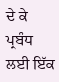ਦੇ ਕੇ ਪ੍ਰਬੰਧ ਲਈ ਇੱਕ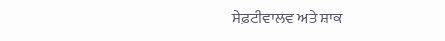ਸੇਫ਼ਟੀਵਾਲਵ ਅਤੇ ਸ਼ਾਕ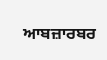ਆਬਜ਼ਾਰਬਰ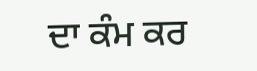ਦਾ ਕੰਮ ਕਰ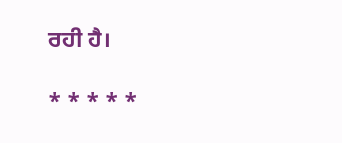ਰਹੀ ਹੈ।

* * * * *